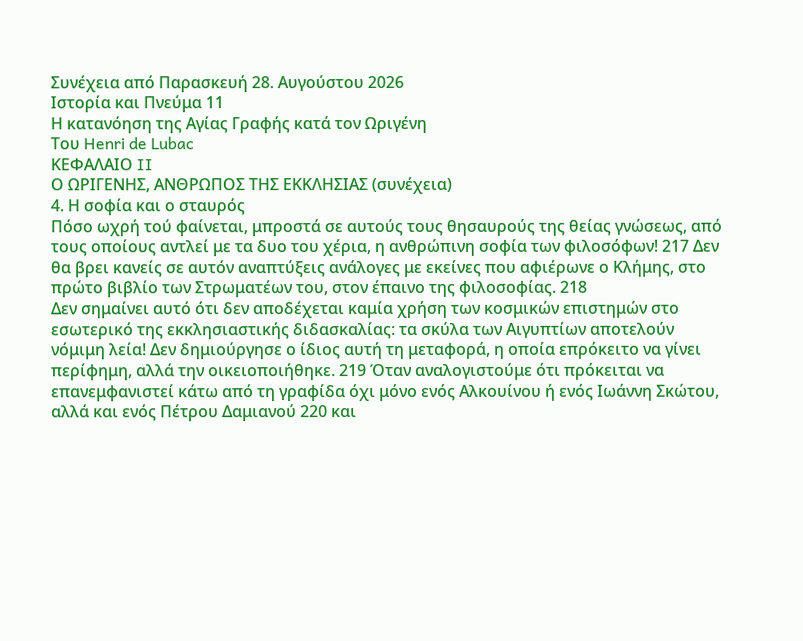Συνέχεια από Παρασκευή 28. Αυγούστου 2026
Ιστορία και Πνεύμα 11
Η κατανόηση της Αγίας Γραφής κατά τον Ωριγένη
Του Henri de Lubac
ΚΕΦΑΛΑΙΟ II
Ο ΩΡΙΓΕΝΗΣ, ΑΝΘΡΩΠΟΣ ΤΗΣ ΕΚΚΛΗΣΙΑΣ (συνέχεια)
4. Η σοφία και ο σταυρός
Πόσο ωχρή τού φαίνεται, μπροστά σε αυτούς τους θησαυρούς της θείας γνώσεως, από τους οποίους αντλεί με τα δυο του χέρια, η ανθρώπινη σοφία των φιλοσόφων! 217 Δεν θα βρει κανείς σε αυτόν αναπτύξεις ανάλογες με εκείνες που αφιέρωνε ο Κλήμης, στο πρώτο βιβλίο των Στρωματέων του, στον έπαινο της φιλοσοφίας. 218
Δεν σημαίνει αυτό ότι δεν αποδέχεται καμία χρήση των κοσμικών επιστημών στο εσωτερικό της εκκλησιαστικής διδασκαλίας: τα σκύλα των Αιγυπτίων αποτελούν νόμιμη λεία! Δεν δημιούργησε ο ίδιος αυτή τη μεταφορά, η οποία επρόκειτο να γίνει περίφημη, αλλά την οικειοποιήθηκε. 219 Όταν αναλογιστούμε ότι πρόκειται να επανεμφανιστεί κάτω από τη γραφίδα όχι μόνο ενός Αλκουίνου ή ενός Ιωάννη Σκώτου, αλλά και ενός Πέτρου Δαμιανού 220 και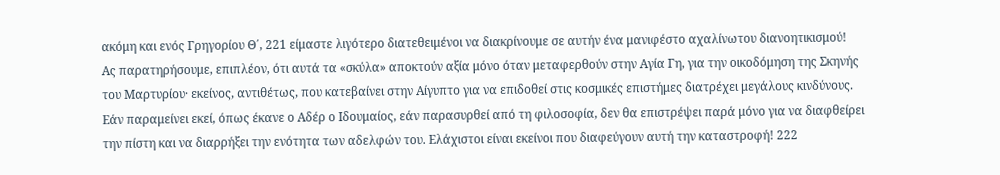ακόμη και ενός Γρηγορίου Θ΄, 221 είμαστε λιγότερο διατεθειμένοι να διακρίνουμε σε αυτήν ένα μανιφέστο αχαλίνωτου διανοητικισμού!
Ας παρατηρήσουμε, επιπλέον, ότι αυτά τα «σκύλα» αποκτούν αξία μόνο όταν μεταφερθούν στην Αγία Γη, για την οικοδόμηση της Σκηνής του Μαρτυρίου· εκείνος, αντιθέτως, που κατεβαίνει στην Αίγυπτο για να επιδοθεί στις κοσμικές επιστήμες διατρέχει μεγάλους κινδύνους. Εάν παραμείνει εκεί, όπως έκανε ο Αδέρ ο Ιδουμαίος, εάν παρασυρθεί από τη φιλοσοφία, δεν θα επιστρέψει παρά μόνο για να διαφθείρει την πίστη και να διαρρήξει την ενότητα των αδελφών του. Ελάχιστοι είναι εκείνοι που διαφεύγουν αυτή την καταστροφή! 222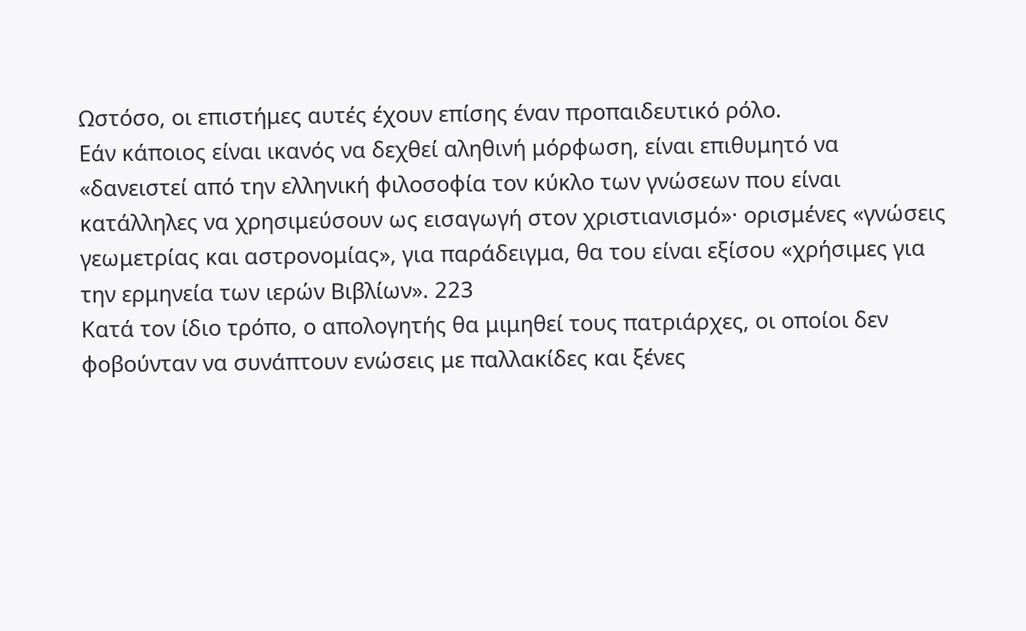Ωστόσο, οι επιστήμες αυτές έχουν επίσης έναν προπαιδευτικό ρόλο.
Εάν κάποιος είναι ικανός να δεχθεί αληθινή μόρφωση, είναι επιθυμητό να «δανειστεί από την ελληνική φιλοσοφία τον κύκλο των γνώσεων που είναι κατάλληλες να χρησιμεύσουν ως εισαγωγή στον χριστιανισμό»· ορισμένες «γνώσεις γεωμετρίας και αστρονομίας», για παράδειγμα, θα του είναι εξίσου «χρήσιμες για την ερμηνεία των ιερών Βιβλίων». 223
Κατά τον ίδιο τρόπο, ο απολογητής θα μιμηθεί τους πατριάρχες, οι οποίοι δεν φοβούνταν να συνάπτουν ενώσεις με παλλακίδες και ξένες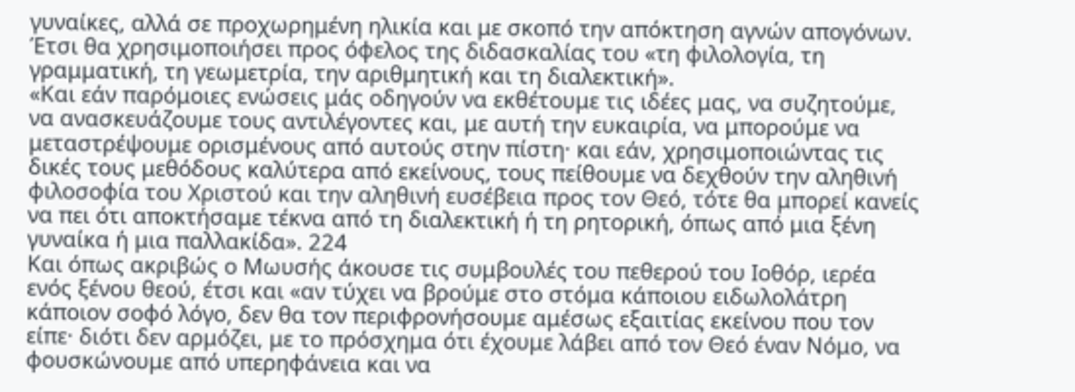γυναίκες, αλλά σε προχωρημένη ηλικία και με σκοπό την απόκτηση αγνών απογόνων. Έτσι θα χρησιμοποιήσει προς όφελος της διδασκαλίας του «τη φιλολογία, τη γραμματική, τη γεωμετρία, την αριθμητική και τη διαλεκτική».
«Και εάν παρόμοιες ενώσεις μάς οδηγούν να εκθέτουμε τις ιδέες μας, να συζητούμε, να ανασκευάζουμε τους αντιλέγοντες και, με αυτή την ευκαιρία, να μπορούμε να μεταστρέψουμε ορισμένους από αυτούς στην πίστη· και εάν, χρησιμοποιώντας τις δικές τους μεθόδους καλύτερα από εκείνους, τους πείθουμε να δεχθούν την αληθινή φιλοσοφία του Χριστού και την αληθινή ευσέβεια προς τον Θεό, τότε θα μπορεί κανείς να πει ότι αποκτήσαμε τέκνα από τη διαλεκτική ή τη ρητορική, όπως από μια ξένη γυναίκα ή μια παλλακίδα». 224
Και όπως ακριβώς ο Μωυσής άκουσε τις συμβουλές του πεθερού του Ιοθόρ, ιερέα ενός ξένου θεού, έτσι και «αν τύχει να βρούμε στο στόμα κάποιου ειδωλολάτρη κάποιον σοφό λόγο, δεν θα τον περιφρονήσουμε αμέσως εξαιτίας εκείνου που τον είπε· διότι δεν αρμόζει, με το πρόσχημα ότι έχουμε λάβει από τον Θεό έναν Νόμο, να φουσκώνουμε από υπερηφάνεια και να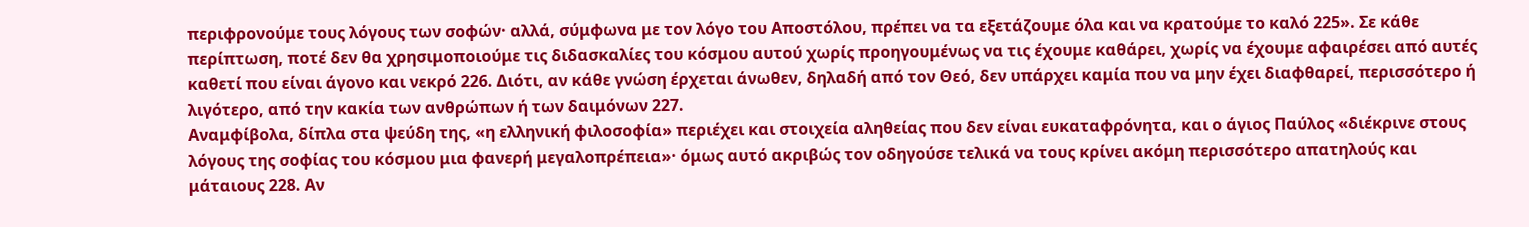περιφρονούμε τους λόγους των σοφών· αλλά, σύμφωνα με τον λόγο του Αποστόλου, πρέπει να τα εξετάζουμε όλα και να κρατούμε το καλό 225». Σε κάθε περίπτωση, ποτέ δεν θα χρησιμοποιούμε τις διδασκαλίες του κόσμου αυτού χωρίς προηγουμένως να τις έχουμε καθάρει, χωρίς να έχουμε αφαιρέσει από αυτές καθετί που είναι άγονο και νεκρό 226. Διότι, αν κάθε γνώση έρχεται άνωθεν, δηλαδή από τον Θεό, δεν υπάρχει καμία που να μην έχει διαφθαρεί, περισσότερο ή λιγότερο, από την κακία των ανθρώπων ή των δαιμόνων 227.
Αναμφίβολα, δίπλα στα ψεύδη της, «η ελληνική φιλοσοφία» περιέχει και στοιχεία αληθείας που δεν είναι ευκαταφρόνητα, και ο άγιος Παύλος «διέκρινε στους λόγους της σοφίας του κόσμου μια φανερή μεγαλοπρέπεια»· όμως αυτό ακριβώς τον οδηγούσε τελικά να τους κρίνει ακόμη περισσότερο απατηλούς και μάταιους 228. Αν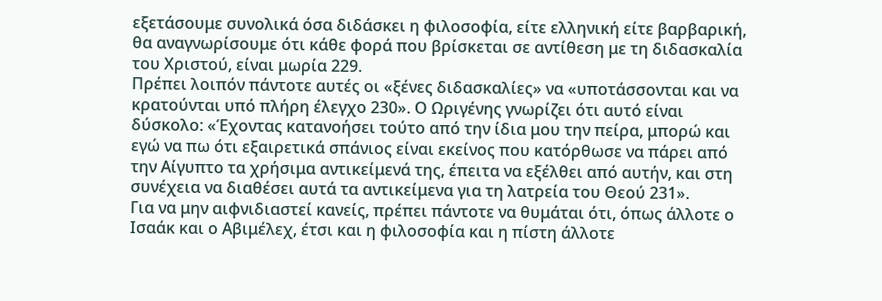εξετάσουμε συνολικά όσα διδάσκει η φιλοσοφία, είτε ελληνική είτε βαρβαρική, θα αναγνωρίσουμε ότι κάθε φορά που βρίσκεται σε αντίθεση με τη διδασκαλία του Χριστού, είναι μωρία 229.
Πρέπει λοιπόν πάντοτε αυτές οι «ξένες διδασκαλίες» να «υποτάσσονται και να κρατούνται υπό πλήρη έλεγχο 230». Ο Ωριγένης γνωρίζει ότι αυτό είναι δύσκολο: «Έχοντας κατανοήσει τούτο από την ίδια μου την πείρα, μπορώ και εγώ να πω ότι εξαιρετικά σπάνιος είναι εκείνος που κατόρθωσε να πάρει από την Αίγυπτο τα χρήσιμα αντικείμενά της, έπειτα να εξέλθει από αυτήν, και στη συνέχεια να διαθέσει αυτά τα αντικείμενα για τη λατρεία του Θεού 231».
Για να μην αιφνιδιαστεί κανείς, πρέπει πάντοτε να θυμάται ότι, όπως άλλοτε ο Ισαάκ και ο Αβιμέλεχ, έτσι και η φιλοσοφία και η πίστη άλλοτε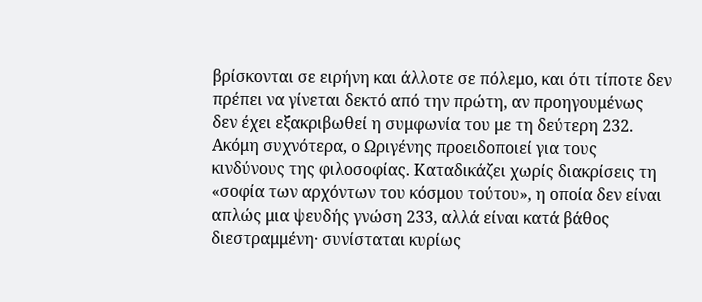βρίσκονται σε ειρήνη και άλλοτε σε πόλεμο, και ότι τίποτε δεν πρέπει να γίνεται δεκτό από την πρώτη, αν προηγουμένως δεν έχει εξακριβωθεί η συμφωνία του με τη δεύτερη 232.
Ακόμη συχνότερα, ο Ωριγένης προειδοποιεί για τους κινδύνους της φιλοσοφίας. Καταδικάζει χωρίς διακρίσεις τη «σοφία των αρχόντων του κόσμου τούτου», η οποία δεν είναι απλώς μια ψευδής γνώση 233, αλλά είναι κατά βάθος διεστραμμένη· συνίσταται κυρίως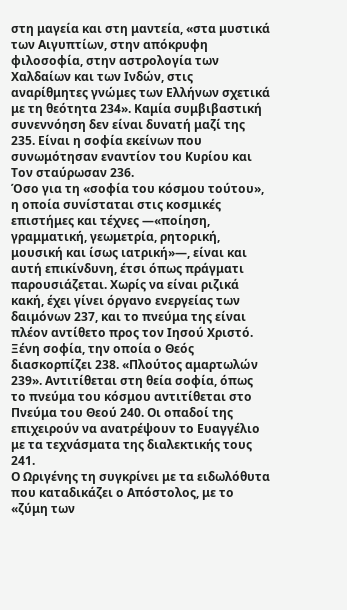στη μαγεία και στη μαντεία, «στα μυστικά των Αιγυπτίων, στην απόκρυφη φιλοσοφία, στην αστρολογία των Χαλδαίων και των Ινδών, στις αναρίθμητες γνώμες των Ελλήνων σχετικά με τη θεότητα 234». Καμία συμβιβαστική συνεννόηση δεν είναι δυνατή μαζί της 235. Είναι η σοφία εκείνων που συνωμότησαν εναντίον του Κυρίου και Τον σταύρωσαν 236.
Όσο για τη «σοφία του κόσμου τούτου», η οποία συνίσταται στις κοσμικές επιστήμες και τέχνες —«ποίηση, γραμματική, γεωμετρία, ρητορική, μουσική και ίσως ιατρική»—, είναι και αυτή επικίνδυνη, έτσι όπως πράγματι παρουσιάζεται. Χωρίς να είναι ριζικά κακή, έχει γίνει όργανο ενεργείας των δαιμόνων 237, και το πνεύμα της είναι πλέον αντίθετο προς τον Ιησού Χριστό. Ξένη σοφία, την οποία ο Θεός διασκορπίζει 238. «Πλούτος αμαρτωλών 239». Αντιτίθεται στη θεία σοφία, όπως το πνεύμα του κόσμου αντιτίθεται στο Πνεύμα του Θεού 240. Οι οπαδοί της επιχειρούν να ανατρέψουν το Ευαγγέλιο με τα τεχνάσματα της διαλεκτικής τους 241.
Ο Ωριγένης τη συγκρίνει με τα ειδωλόθυτα που καταδικάζει ο Απόστολος, με το «ζύμη των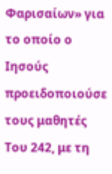Φαρισαίων» για το οποίο ο Ιησούς προειδοποιούσε τους μαθητές Του 242, με τη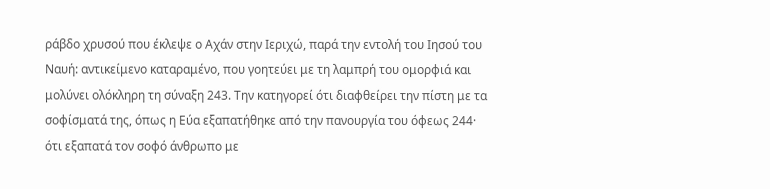ράβδο χρυσού που έκλεψε ο Αχάν στην Ιεριχώ, παρά την εντολή του Ιησού του Ναυή: αντικείμενο καταραμένο, που γοητεύει με τη λαμπρή του ομορφιά και μολύνει ολόκληρη τη σύναξη 243. Την κατηγορεί ότι διαφθείρει την πίστη με τα σοφίσματά της, όπως η Εύα εξαπατήθηκε από την πανουργία του όφεως 244· ότι εξαπατά τον σοφό άνθρωπο με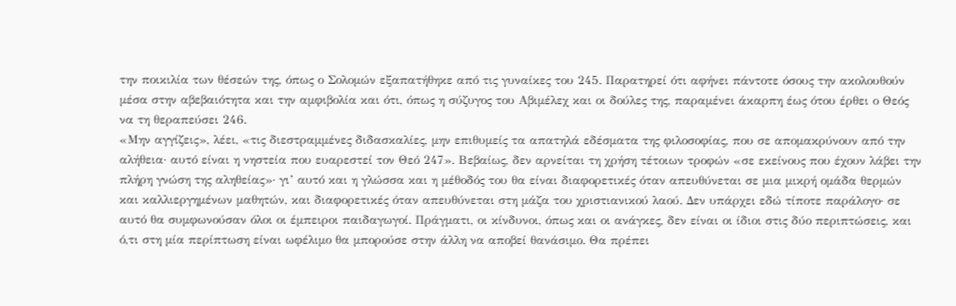την ποικιλία των θέσεών της, όπως ο Σολομών εξαπατήθηκε από τις γυναίκες του 245. Παρατηρεί ότι αφήνει πάντοτε όσους την ακολουθούν μέσα στην αβεβαιότητα και την αμφιβολία και ότι, όπως η σύζυγος του Αβιμέλεχ και οι δούλες της, παραμένει άκαρπη έως ότου έρθει ο Θεός να τη θεραπεύσει 246.
«Μην αγγίζεις», λέει, «τις διεστραμμένες διδασκαλίες, μην επιθυμείς τα απατηλά εδέσματα της φιλοσοφίας, που σε απομακρύνουν από την αλήθεια· αυτό είναι η νηστεία που ευαρεστεί τον Θεό 247». Βεβαίως, δεν αρνείται τη χρήση τέτοιων τροφών «σε εκείνους που έχουν λάβει την πλήρη γνώση της αληθείας»· γι’ αυτό και η γλώσσα και η μέθοδός του θα είναι διαφορετικές όταν απευθύνεται σε μια μικρή ομάδα θερμών και καλλιεργημένων μαθητών, και διαφορετικές όταν απευθύνεται στη μάζα του χριστιανικού λαού. Δεν υπάρχει εδώ τίποτε παράλογο· σε αυτό θα συμφωνούσαν όλοι οι έμπειροι παιδαγωγοί. Πράγματι, οι κίνδυνοι, όπως και οι ανάγκες, δεν είναι οι ίδιοι στις δύο περιπτώσεις, και ό,τι στη μία περίπτωση είναι ωφέλιμο θα μπορούσε στην άλλη να αποβεί θανάσιμο. Θα πρέπει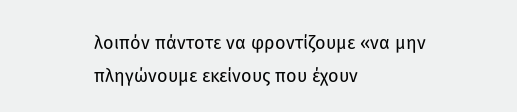λοιπόν πάντοτε να φροντίζουμε «να μην πληγώνουμε εκείνους που έχουν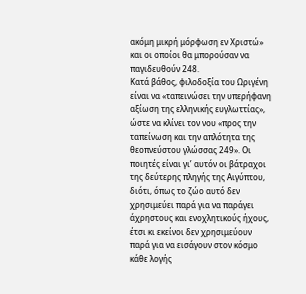ακόμη μικρή μόρφωση εν Χριστώ» και οι οποίοι θα μπορούσαν να παγιδευθούν 248.
Κατά βάθος, φιλοδοξία του Ωριγένη είναι να «ταπεινώσει την υπερήφανη αξίωση της ελληνικής ευγλωττίας», ώστε να κλίνει τον νου «προς την ταπείνωση και την απλότητα της θεοπνεύστου γλώσσας 249». Οι ποιητές είναι γι’ αυτόν οι βάτραχοι της δεύτερης πληγής της Αιγύπτου, διότι, όπως το ζώο αυτό δεν χρησιμεύει παρά για να παράγει άχρηστους και ενοχλητικούς ήχους, έτσι κι εκείνοι δεν χρησιμεύουν παρά για να εισάγουν στον κόσμο κάθε λογής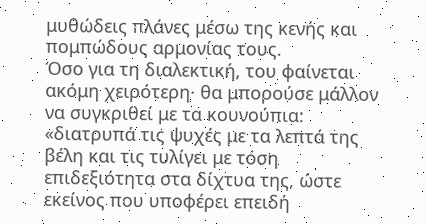μυθώδεις πλάνες μέσω της κενής και πομπώδους αρμονίας τους.
Όσο για τη διαλεκτική, του φαίνεται ακόμη χειρότερη· θα μπορούσε μάλλον να συγκριθεί με τα κουνούπια: «διατρυπά τις ψυχές με τα λεπτά της βέλη και τις τυλίγει με τόση επιδεξιότητα στα δίχτυα της, ώστε εκείνος που υποφέρει επειδή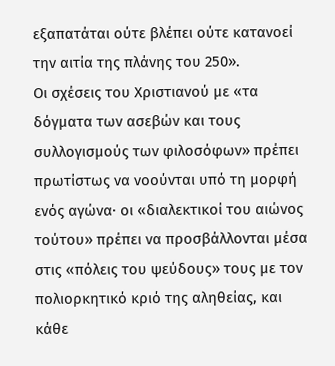εξαπατάται ούτε βλέπει ούτε κατανοεί την αιτία της πλάνης του 250».
Οι σχέσεις του Χριστιανού με «τα δόγματα των ασεβών και τους συλλογισμούς των φιλοσόφων» πρέπει πρωτίστως να νοούνται υπό τη μορφή ενός αγώνα· οι «διαλεκτικοί του αιώνος τούτου» πρέπει να προσβάλλονται μέσα στις «πόλεις του ψεύδους» τους με τον πολιορκητικό κριό της αληθείας, και κάθε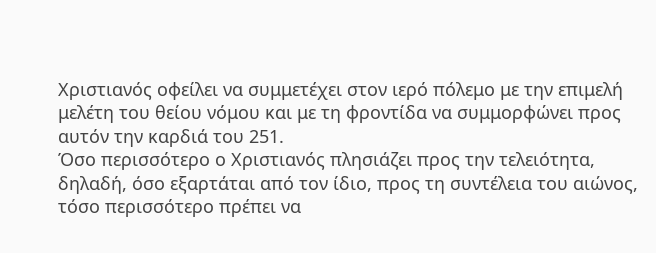Χριστιανός οφείλει να συμμετέχει στον ιερό πόλεμο με την επιμελή μελέτη του θείου νόμου και με τη φροντίδα να συμμορφώνει προς αυτόν την καρδιά του 251.
Όσο περισσότερο ο Χριστιανός πλησιάζει προς την τελειότητα, δηλαδή, όσο εξαρτάται από τον ίδιο, προς τη συντέλεια του αιώνος, τόσο περισσότερο πρέπει να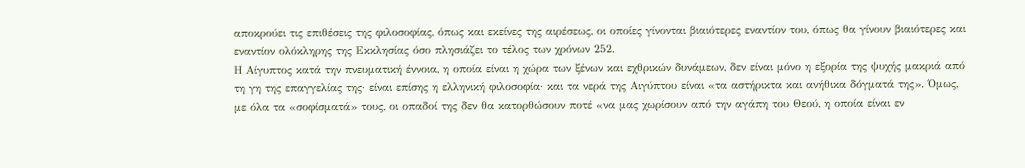αποκρούει τις επιθέσεις της φιλοσοφίας, όπως και εκείνες της αιρέσεως, οι οποίες γίνονται βιαιότερες εναντίον του, όπως θα γίνουν βιαιότερες και εναντίον ολόκληρης της Εκκλησίας όσο πλησιάζει το τέλος των χρόνων 252.
Η Αίγυπτος κατά την πνευματική έννοια, η οποία είναι η χώρα των ξένων και εχθρικών δυνάμεων, δεν είναι μόνο η εξορία της ψυχής μακριά από τη γη της επαγγελίας της· είναι επίσης η ελληνική φιλοσοφία· και τα νερά της Αιγύπτου είναι «τα αστήρικτα και ανήθικα δόγματά της». Όμως, με όλα τα «σοφίσματά» τους, οι οπαδοί της δεν θα κατορθώσουν ποτέ «να μας χωρίσουν από την αγάπη του Θεού, η οποία είναι εν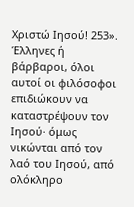Χριστώ Ιησού! 253».
Έλληνες ή βάρβαροι, όλοι αυτοί οι φιλόσοφοι επιδιώκουν να καταστρέψουν τον Ιησού· όμως νικώνται από τον λαό του Ιησού, από ολόκληρο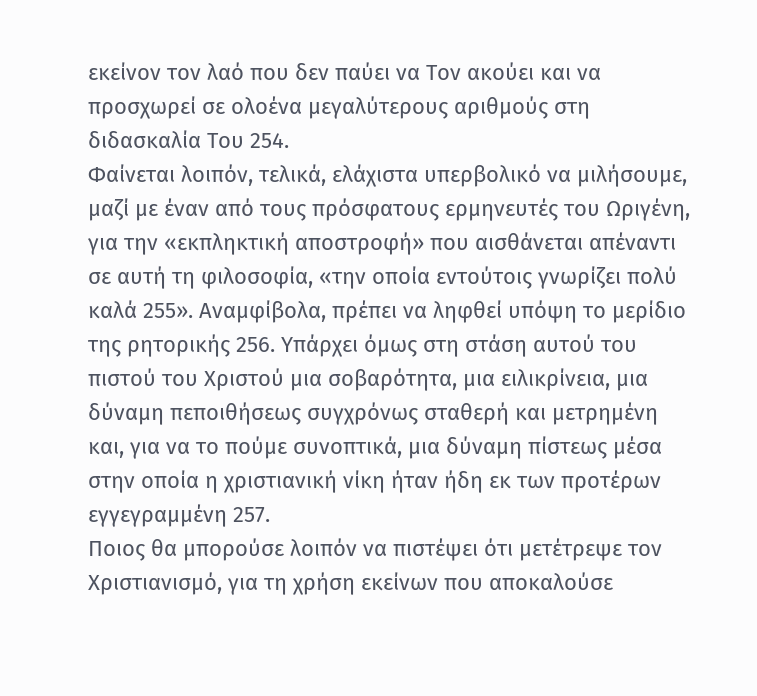εκείνον τον λαό που δεν παύει να Τον ακούει και να προσχωρεί σε ολοένα μεγαλύτερους αριθμούς στη διδασκαλία Του 254.
Φαίνεται λοιπόν, τελικά, ελάχιστα υπερβολικό να μιλήσουμε, μαζί με έναν από τους πρόσφατους ερμηνευτές του Ωριγένη, για την «εκπληκτική αποστροφή» που αισθάνεται απέναντι σε αυτή τη φιλοσοφία, «την οποία εντούτοις γνωρίζει πολύ καλά 255». Αναμφίβολα, πρέπει να ληφθεί υπόψη το μερίδιο της ρητορικής 256. Υπάρχει όμως στη στάση αυτού του πιστού του Χριστού μια σοβαρότητα, μια ειλικρίνεια, μια δύναμη πεποιθήσεως συγχρόνως σταθερή και μετρημένη και, για να το πούμε συνοπτικά, μια δύναμη πίστεως μέσα στην οποία η χριστιανική νίκη ήταν ήδη εκ των προτέρων εγγεγραμμένη 257.
Ποιος θα μπορούσε λοιπόν να πιστέψει ότι μετέτρεψε τον Χριστιανισμό, για τη χρήση εκείνων που αποκαλούσε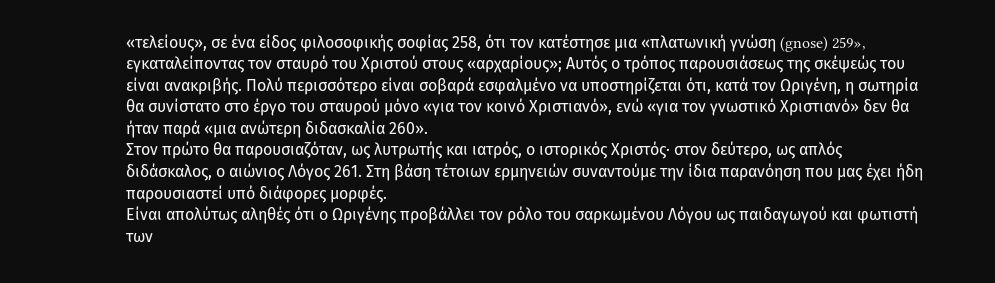«τελείους», σε ένα είδος φιλοσοφικής σοφίας 258, ότι τον κατέστησε μια «πλατωνική γνώση (gnose) 259», εγκαταλείποντας τον σταυρό του Χριστού στους «αρχαρίους»; Αυτός ο τρόπος παρουσιάσεως της σκέψεώς του είναι ανακριβής. Πολύ περισσότερο είναι σοβαρά εσφαλμένο να υποστηρίζεται ότι, κατά τον Ωριγένη, η σωτηρία θα συνίστατο στο έργο του σταυρού μόνο «για τον κοινό Χριστιανό», ενώ «για τον γνωστικό Χριστιανό» δεν θα ήταν παρά «μια ανώτερη διδασκαλία 260».
Στον πρώτο θα παρουσιαζόταν, ως λυτρωτής και ιατρός, ο ιστορικός Χριστός· στον δεύτερο, ως απλός διδάσκαλος, ο αιώνιος Λόγος 261. Στη βάση τέτοιων ερμηνειών συναντούμε την ίδια παρανόηση που μας έχει ήδη παρουσιαστεί υπό διάφορες μορφές.
Είναι απολύτως αληθές ότι ο Ωριγένης προβάλλει τον ρόλο του σαρκωμένου Λόγου ως παιδαγωγού και φωτιστή των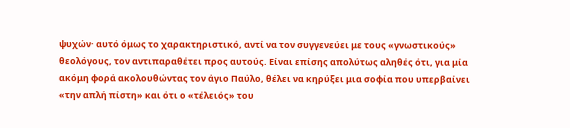ψυχών· αυτό όμως το χαρακτηριστικό, αντί να τον συγγενεύει με τους «γνωστικούς» θεολόγους, τον αντιπαραθέτει προς αυτούς. Είναι επίσης απολύτως αληθές ότι, για μία ακόμη φορά ακολουθώντας τον άγιο Παύλο, θέλει να κηρύξει μια σοφία που υπερβαίνει «την απλή πίστη» και ότι ο «τέλειός» του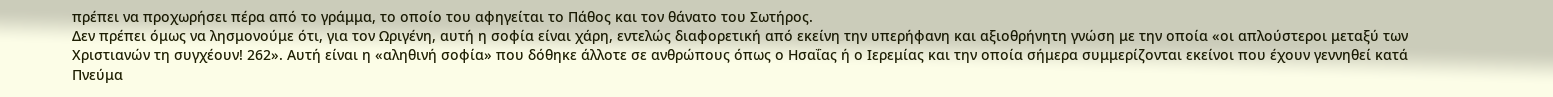πρέπει να προχωρήσει πέρα από το γράμμα, το οποίο του αφηγείται το Πάθος και τον θάνατο του Σωτήρος.
Δεν πρέπει όμως να λησμονούμε ότι, για τον Ωριγένη, αυτή η σοφία είναι χάρη, εντελώς διαφορετική από εκείνη την υπερήφανη και αξιοθρήνητη γνώση με την οποία «οι απλούστεροι μεταξύ των Χριστιανών τη συγχέουν! 262». Αυτή είναι η «αληθινή σοφία» που δόθηκε άλλοτε σε ανθρώπους όπως ο Ησαΐας ή ο Ιερεμίας και την οποία σήμερα συμμερίζονται εκείνοι που έχουν γεννηθεί κατά Πνεύμα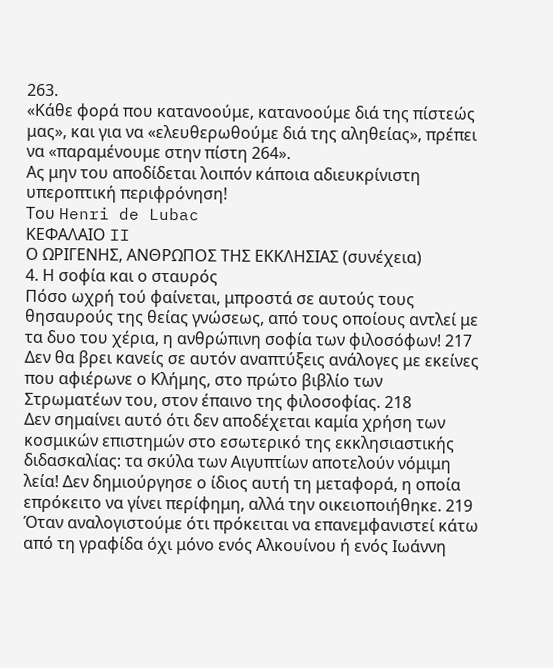263.
«Κάθε φορά που κατανοούμε, κατανοούμε διά της πίστεώς μας», και για να «ελευθερωθούμε διά της αληθείας», πρέπει να «παραμένουμε στην πίστη 264».
Ας μην του αποδίδεται λοιπόν κάποια αδιευκρίνιστη υπεροπτική περιφρόνηση!
Του Henri de Lubac
ΚΕΦΑΛΑΙΟ II
Ο ΩΡΙΓΕΝΗΣ, ΑΝΘΡΩΠΟΣ ΤΗΣ ΕΚΚΛΗΣΙΑΣ (συνέχεια)
4. Η σοφία και ο σταυρός
Πόσο ωχρή τού φαίνεται, μπροστά σε αυτούς τους θησαυρούς της θείας γνώσεως, από τους οποίους αντλεί με τα δυο του χέρια, η ανθρώπινη σοφία των φιλοσόφων! 217 Δεν θα βρει κανείς σε αυτόν αναπτύξεις ανάλογες με εκείνες που αφιέρωνε ο Κλήμης, στο πρώτο βιβλίο των Στρωματέων του, στον έπαινο της φιλοσοφίας. 218
Δεν σημαίνει αυτό ότι δεν αποδέχεται καμία χρήση των κοσμικών επιστημών στο εσωτερικό της εκκλησιαστικής διδασκαλίας: τα σκύλα των Αιγυπτίων αποτελούν νόμιμη λεία! Δεν δημιούργησε ο ίδιος αυτή τη μεταφορά, η οποία επρόκειτο να γίνει περίφημη, αλλά την οικειοποιήθηκε. 219 Όταν αναλογιστούμε ότι πρόκειται να επανεμφανιστεί κάτω από τη γραφίδα όχι μόνο ενός Αλκουίνου ή ενός Ιωάννη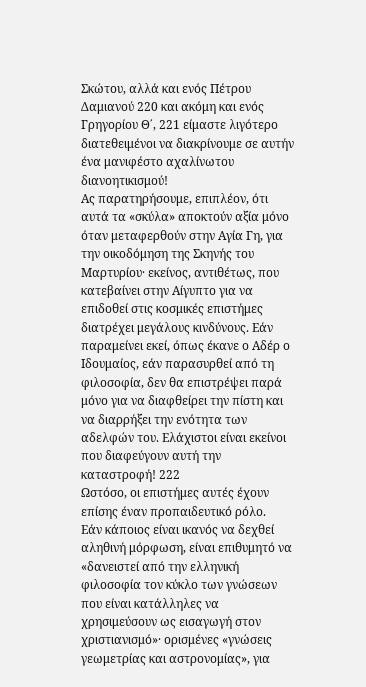Σκώτου, αλλά και ενός Πέτρου Δαμιανού 220 και ακόμη και ενός Γρηγορίου Θ΄, 221 είμαστε λιγότερο διατεθειμένοι να διακρίνουμε σε αυτήν ένα μανιφέστο αχαλίνωτου διανοητικισμού!
Ας παρατηρήσουμε, επιπλέον, ότι αυτά τα «σκύλα» αποκτούν αξία μόνο όταν μεταφερθούν στην Αγία Γη, για την οικοδόμηση της Σκηνής του Μαρτυρίου· εκείνος, αντιθέτως, που κατεβαίνει στην Αίγυπτο για να επιδοθεί στις κοσμικές επιστήμες διατρέχει μεγάλους κινδύνους. Εάν παραμείνει εκεί, όπως έκανε ο Αδέρ ο Ιδουμαίος, εάν παρασυρθεί από τη φιλοσοφία, δεν θα επιστρέψει παρά μόνο για να διαφθείρει την πίστη και να διαρρήξει την ενότητα των αδελφών του. Ελάχιστοι είναι εκείνοι που διαφεύγουν αυτή την καταστροφή! 222
Ωστόσο, οι επιστήμες αυτές έχουν επίσης έναν προπαιδευτικό ρόλο.
Εάν κάποιος είναι ικανός να δεχθεί αληθινή μόρφωση, είναι επιθυμητό να «δανειστεί από την ελληνική φιλοσοφία τον κύκλο των γνώσεων που είναι κατάλληλες να χρησιμεύσουν ως εισαγωγή στον χριστιανισμό»· ορισμένες «γνώσεις γεωμετρίας και αστρονομίας», για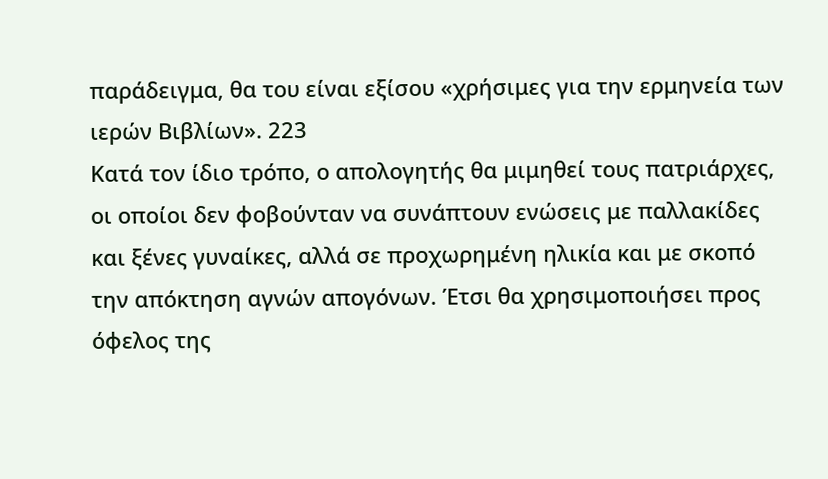παράδειγμα, θα του είναι εξίσου «χρήσιμες για την ερμηνεία των ιερών Βιβλίων». 223
Κατά τον ίδιο τρόπο, ο απολογητής θα μιμηθεί τους πατριάρχες, οι οποίοι δεν φοβούνταν να συνάπτουν ενώσεις με παλλακίδες και ξένες γυναίκες, αλλά σε προχωρημένη ηλικία και με σκοπό την απόκτηση αγνών απογόνων. Έτσι θα χρησιμοποιήσει προς όφελος της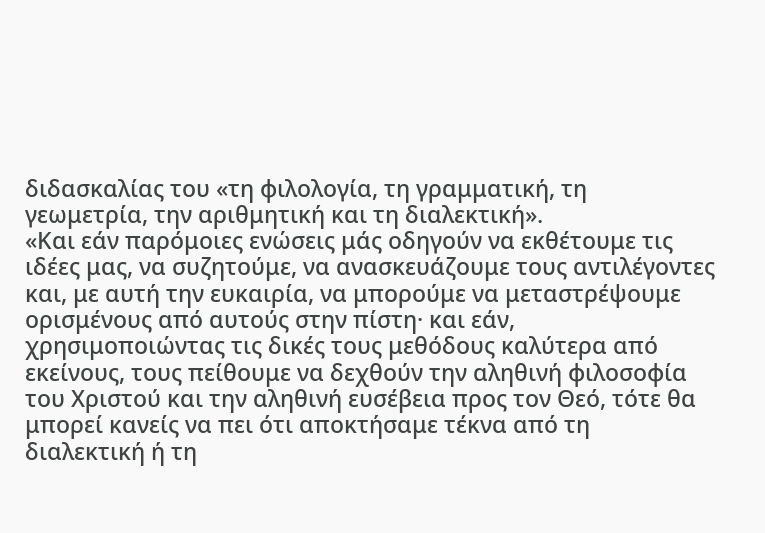διδασκαλίας του «τη φιλολογία, τη γραμματική, τη γεωμετρία, την αριθμητική και τη διαλεκτική».
«Και εάν παρόμοιες ενώσεις μάς οδηγούν να εκθέτουμε τις ιδέες μας, να συζητούμε, να ανασκευάζουμε τους αντιλέγοντες και, με αυτή την ευκαιρία, να μπορούμε να μεταστρέψουμε ορισμένους από αυτούς στην πίστη· και εάν, χρησιμοποιώντας τις δικές τους μεθόδους καλύτερα από εκείνους, τους πείθουμε να δεχθούν την αληθινή φιλοσοφία του Χριστού και την αληθινή ευσέβεια προς τον Θεό, τότε θα μπορεί κανείς να πει ότι αποκτήσαμε τέκνα από τη διαλεκτική ή τη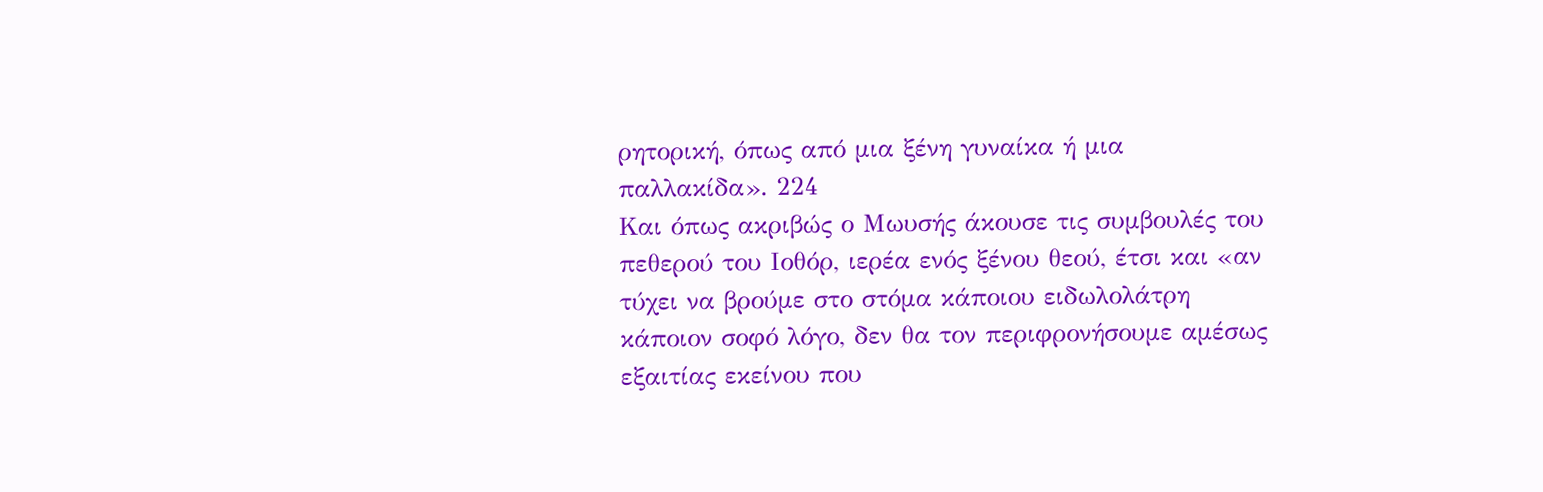ρητορική, όπως από μια ξένη γυναίκα ή μια παλλακίδα». 224
Και όπως ακριβώς ο Μωυσής άκουσε τις συμβουλές του πεθερού του Ιοθόρ, ιερέα ενός ξένου θεού, έτσι και «αν τύχει να βρούμε στο στόμα κάποιου ειδωλολάτρη κάποιον σοφό λόγο, δεν θα τον περιφρονήσουμε αμέσως εξαιτίας εκείνου που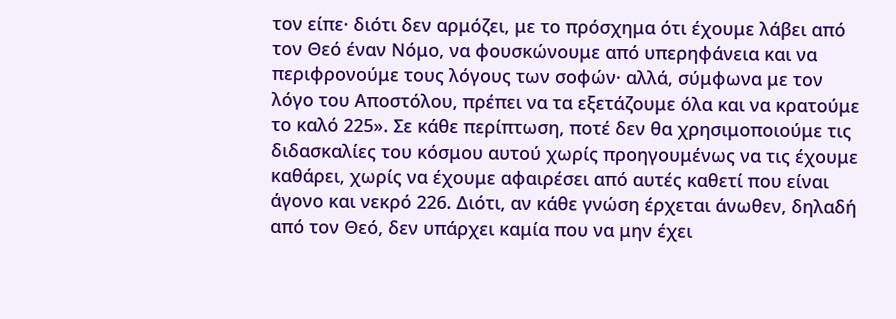τον είπε· διότι δεν αρμόζει, με το πρόσχημα ότι έχουμε λάβει από τον Θεό έναν Νόμο, να φουσκώνουμε από υπερηφάνεια και να περιφρονούμε τους λόγους των σοφών· αλλά, σύμφωνα με τον λόγο του Αποστόλου, πρέπει να τα εξετάζουμε όλα και να κρατούμε το καλό 225». Σε κάθε περίπτωση, ποτέ δεν θα χρησιμοποιούμε τις διδασκαλίες του κόσμου αυτού χωρίς προηγουμένως να τις έχουμε καθάρει, χωρίς να έχουμε αφαιρέσει από αυτές καθετί που είναι άγονο και νεκρό 226. Διότι, αν κάθε γνώση έρχεται άνωθεν, δηλαδή από τον Θεό, δεν υπάρχει καμία που να μην έχει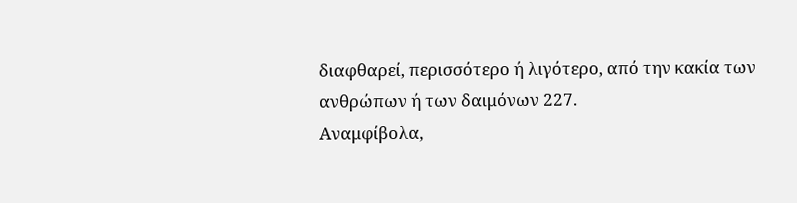διαφθαρεί, περισσότερο ή λιγότερο, από την κακία των ανθρώπων ή των δαιμόνων 227.
Αναμφίβολα,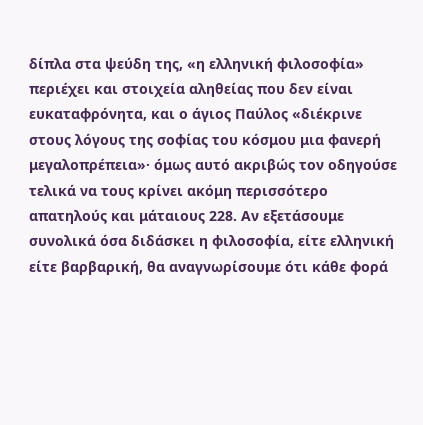δίπλα στα ψεύδη της, «η ελληνική φιλοσοφία» περιέχει και στοιχεία αληθείας που δεν είναι ευκαταφρόνητα, και ο άγιος Παύλος «διέκρινε στους λόγους της σοφίας του κόσμου μια φανερή μεγαλοπρέπεια»· όμως αυτό ακριβώς τον οδηγούσε τελικά να τους κρίνει ακόμη περισσότερο απατηλούς και μάταιους 228. Αν εξετάσουμε συνολικά όσα διδάσκει η φιλοσοφία, είτε ελληνική είτε βαρβαρική, θα αναγνωρίσουμε ότι κάθε φορά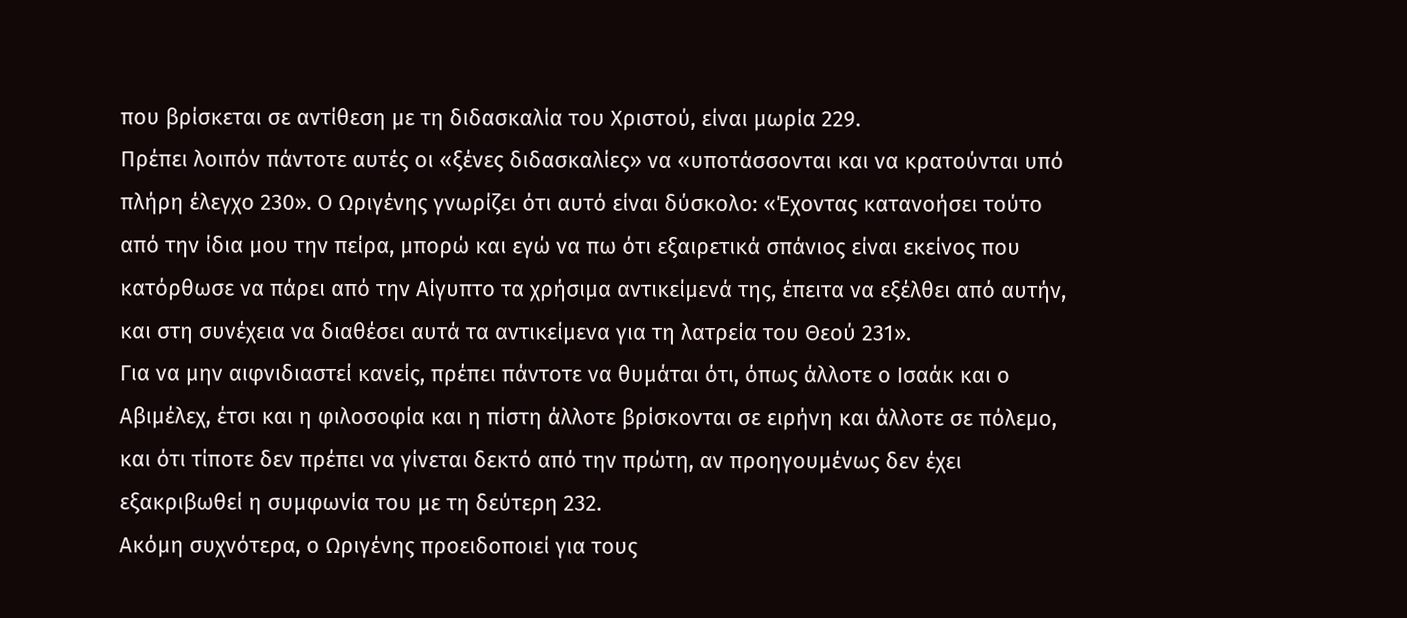που βρίσκεται σε αντίθεση με τη διδασκαλία του Χριστού, είναι μωρία 229.
Πρέπει λοιπόν πάντοτε αυτές οι «ξένες διδασκαλίες» να «υποτάσσονται και να κρατούνται υπό πλήρη έλεγχο 230». Ο Ωριγένης γνωρίζει ότι αυτό είναι δύσκολο: «Έχοντας κατανοήσει τούτο από την ίδια μου την πείρα, μπορώ και εγώ να πω ότι εξαιρετικά σπάνιος είναι εκείνος που κατόρθωσε να πάρει από την Αίγυπτο τα χρήσιμα αντικείμενά της, έπειτα να εξέλθει από αυτήν, και στη συνέχεια να διαθέσει αυτά τα αντικείμενα για τη λατρεία του Θεού 231».
Για να μην αιφνιδιαστεί κανείς, πρέπει πάντοτε να θυμάται ότι, όπως άλλοτε ο Ισαάκ και ο Αβιμέλεχ, έτσι και η φιλοσοφία και η πίστη άλλοτε βρίσκονται σε ειρήνη και άλλοτε σε πόλεμο, και ότι τίποτε δεν πρέπει να γίνεται δεκτό από την πρώτη, αν προηγουμένως δεν έχει εξακριβωθεί η συμφωνία του με τη δεύτερη 232.
Ακόμη συχνότερα, ο Ωριγένης προειδοποιεί για τους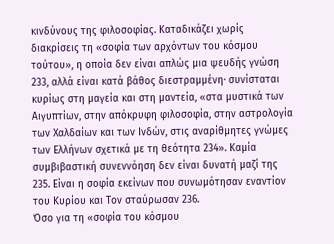κινδύνους της φιλοσοφίας. Καταδικάζει χωρίς διακρίσεις τη «σοφία των αρχόντων του κόσμου τούτου», η οποία δεν είναι απλώς μια ψευδής γνώση 233, αλλά είναι κατά βάθος διεστραμμένη· συνίσταται κυρίως στη μαγεία και στη μαντεία, «στα μυστικά των Αιγυπτίων, στην απόκρυφη φιλοσοφία, στην αστρολογία των Χαλδαίων και των Ινδών, στις αναρίθμητες γνώμες των Ελλήνων σχετικά με τη θεότητα 234». Καμία συμβιβαστική συνεννόηση δεν είναι δυνατή μαζί της 235. Είναι η σοφία εκείνων που συνωμότησαν εναντίον του Κυρίου και Τον σταύρωσαν 236.
Όσο για τη «σοφία του κόσμου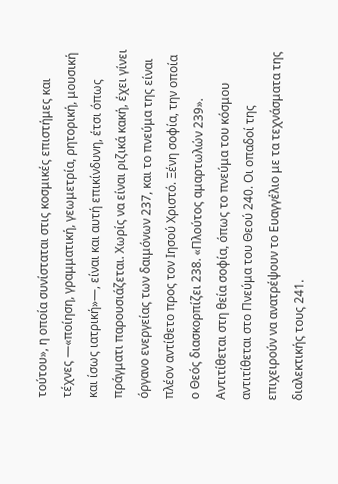τούτου», η οποία συνίσταται στις κοσμικές επιστήμες και τέχνες —«ποίηση, γραμματική, γεωμετρία, ρητορική, μουσική και ίσως ιατρική»—, είναι και αυτή επικίνδυνη, έτσι όπως πράγματι παρουσιάζεται. Χωρίς να είναι ριζικά κακή, έχει γίνει όργανο ενεργείας των δαιμόνων 237, και το πνεύμα της είναι πλέον αντίθετο προς τον Ιησού Χριστό. Ξένη σοφία, την οποία ο Θεός διασκορπίζει 238. «Πλούτος αμαρτωλών 239». Αντιτίθεται στη θεία σοφία, όπως το πνεύμα του κόσμου αντιτίθεται στο Πνεύμα του Θεού 240. Οι οπαδοί της επιχειρούν να ανατρέψουν το Ευαγγέλιο με τα τεχνάσματα της διαλεκτικής τους 241.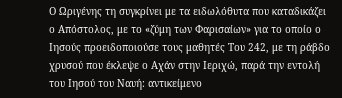Ο Ωριγένης τη συγκρίνει με τα ειδωλόθυτα που καταδικάζει ο Απόστολος, με το «ζύμη των Φαρισαίων» για το οποίο ο Ιησούς προειδοποιούσε τους μαθητές Του 242, με τη ράβδο χρυσού που έκλεψε ο Αχάν στην Ιεριχώ, παρά την εντολή του Ιησού του Ναυή: αντικείμενο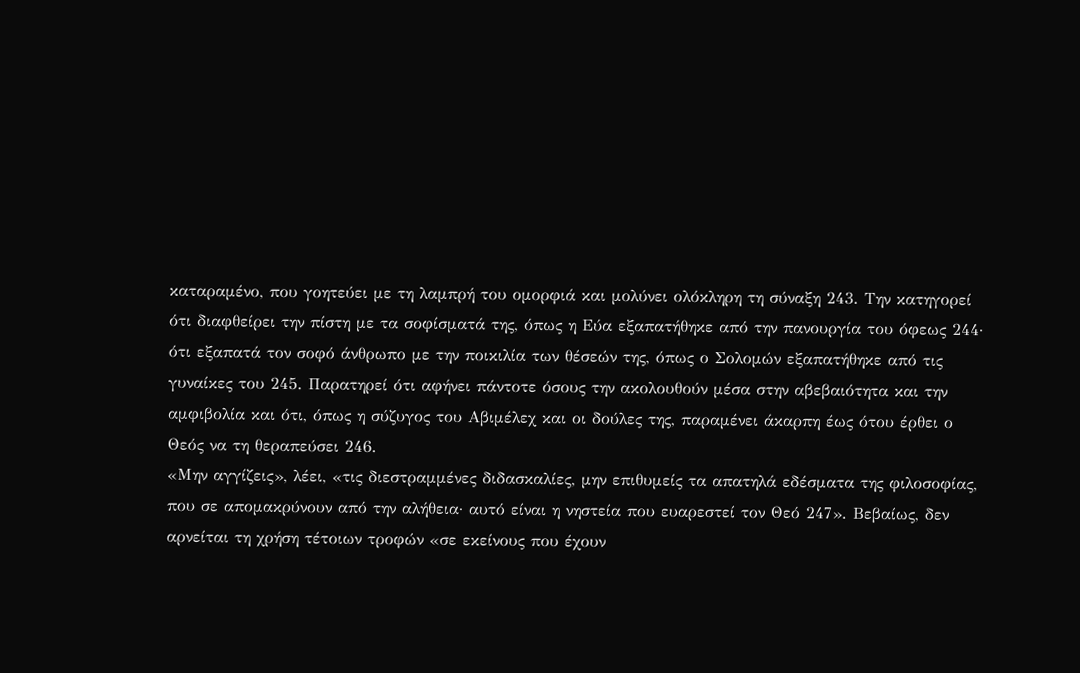καταραμένο, που γοητεύει με τη λαμπρή του ομορφιά και μολύνει ολόκληρη τη σύναξη 243. Την κατηγορεί ότι διαφθείρει την πίστη με τα σοφίσματά της, όπως η Εύα εξαπατήθηκε από την πανουργία του όφεως 244· ότι εξαπατά τον σοφό άνθρωπο με την ποικιλία των θέσεών της, όπως ο Σολομών εξαπατήθηκε από τις γυναίκες του 245. Παρατηρεί ότι αφήνει πάντοτε όσους την ακολουθούν μέσα στην αβεβαιότητα και την αμφιβολία και ότι, όπως η σύζυγος του Αβιμέλεχ και οι δούλες της, παραμένει άκαρπη έως ότου έρθει ο Θεός να τη θεραπεύσει 246.
«Μην αγγίζεις», λέει, «τις διεστραμμένες διδασκαλίες, μην επιθυμείς τα απατηλά εδέσματα της φιλοσοφίας, που σε απομακρύνουν από την αλήθεια· αυτό είναι η νηστεία που ευαρεστεί τον Θεό 247». Βεβαίως, δεν αρνείται τη χρήση τέτοιων τροφών «σε εκείνους που έχουν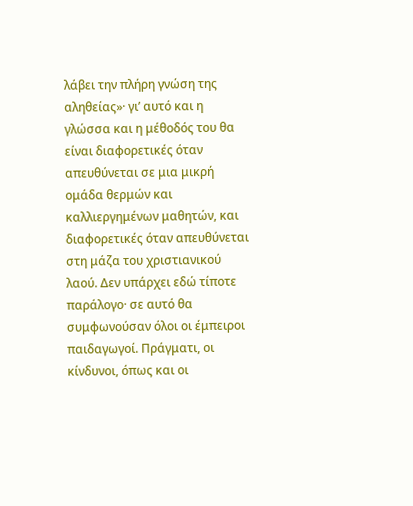λάβει την πλήρη γνώση της αληθείας»· γι’ αυτό και η γλώσσα και η μέθοδός του θα είναι διαφορετικές όταν απευθύνεται σε μια μικρή ομάδα θερμών και καλλιεργημένων μαθητών, και διαφορετικές όταν απευθύνεται στη μάζα του χριστιανικού λαού. Δεν υπάρχει εδώ τίποτε παράλογο· σε αυτό θα συμφωνούσαν όλοι οι έμπειροι παιδαγωγοί. Πράγματι, οι κίνδυνοι, όπως και οι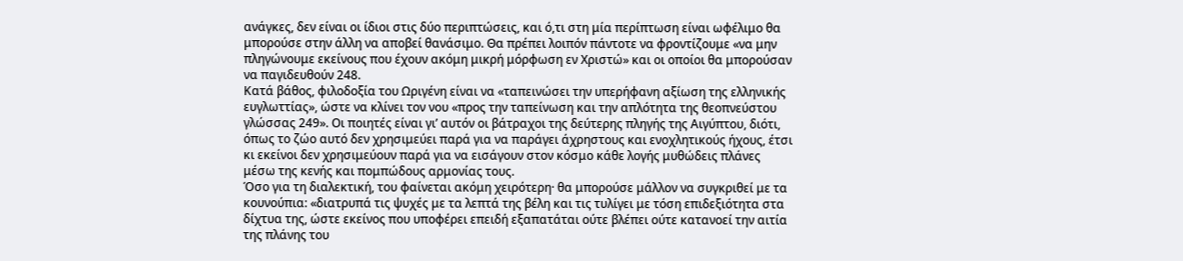ανάγκες, δεν είναι οι ίδιοι στις δύο περιπτώσεις, και ό,τι στη μία περίπτωση είναι ωφέλιμο θα μπορούσε στην άλλη να αποβεί θανάσιμο. Θα πρέπει λοιπόν πάντοτε να φροντίζουμε «να μην πληγώνουμε εκείνους που έχουν ακόμη μικρή μόρφωση εν Χριστώ» και οι οποίοι θα μπορούσαν να παγιδευθούν 248.
Κατά βάθος, φιλοδοξία του Ωριγένη είναι να «ταπεινώσει την υπερήφανη αξίωση της ελληνικής ευγλωττίας», ώστε να κλίνει τον νου «προς την ταπείνωση και την απλότητα της θεοπνεύστου γλώσσας 249». Οι ποιητές είναι γι’ αυτόν οι βάτραχοι της δεύτερης πληγής της Αιγύπτου, διότι, όπως το ζώο αυτό δεν χρησιμεύει παρά για να παράγει άχρηστους και ενοχλητικούς ήχους, έτσι κι εκείνοι δεν χρησιμεύουν παρά για να εισάγουν στον κόσμο κάθε λογής μυθώδεις πλάνες μέσω της κενής και πομπώδους αρμονίας τους.
Όσο για τη διαλεκτική, του φαίνεται ακόμη χειρότερη· θα μπορούσε μάλλον να συγκριθεί με τα κουνούπια: «διατρυπά τις ψυχές με τα λεπτά της βέλη και τις τυλίγει με τόση επιδεξιότητα στα δίχτυα της, ώστε εκείνος που υποφέρει επειδή εξαπατάται ούτε βλέπει ούτε κατανοεί την αιτία της πλάνης του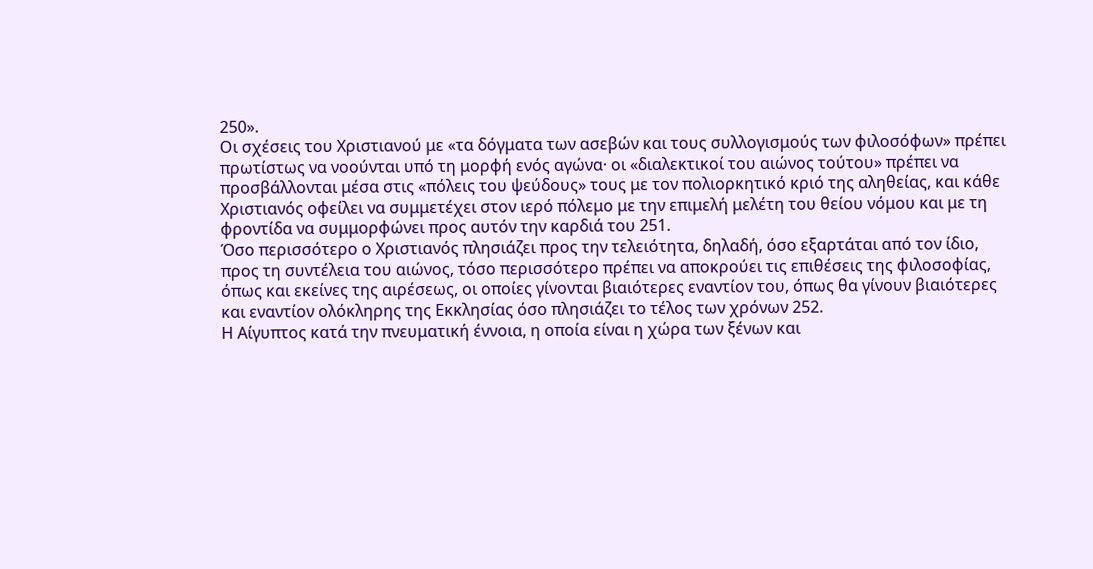250».
Οι σχέσεις του Χριστιανού με «τα δόγματα των ασεβών και τους συλλογισμούς των φιλοσόφων» πρέπει πρωτίστως να νοούνται υπό τη μορφή ενός αγώνα· οι «διαλεκτικοί του αιώνος τούτου» πρέπει να προσβάλλονται μέσα στις «πόλεις του ψεύδους» τους με τον πολιορκητικό κριό της αληθείας, και κάθε Χριστιανός οφείλει να συμμετέχει στον ιερό πόλεμο με την επιμελή μελέτη του θείου νόμου και με τη φροντίδα να συμμορφώνει προς αυτόν την καρδιά του 251.
Όσο περισσότερο ο Χριστιανός πλησιάζει προς την τελειότητα, δηλαδή, όσο εξαρτάται από τον ίδιο, προς τη συντέλεια του αιώνος, τόσο περισσότερο πρέπει να αποκρούει τις επιθέσεις της φιλοσοφίας, όπως και εκείνες της αιρέσεως, οι οποίες γίνονται βιαιότερες εναντίον του, όπως θα γίνουν βιαιότερες και εναντίον ολόκληρης της Εκκλησίας όσο πλησιάζει το τέλος των χρόνων 252.
Η Αίγυπτος κατά την πνευματική έννοια, η οποία είναι η χώρα των ξένων και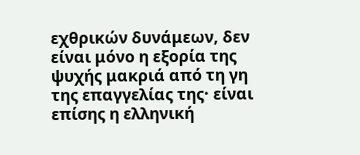εχθρικών δυνάμεων, δεν είναι μόνο η εξορία της ψυχής μακριά από τη γη της επαγγελίας της· είναι επίσης η ελληνική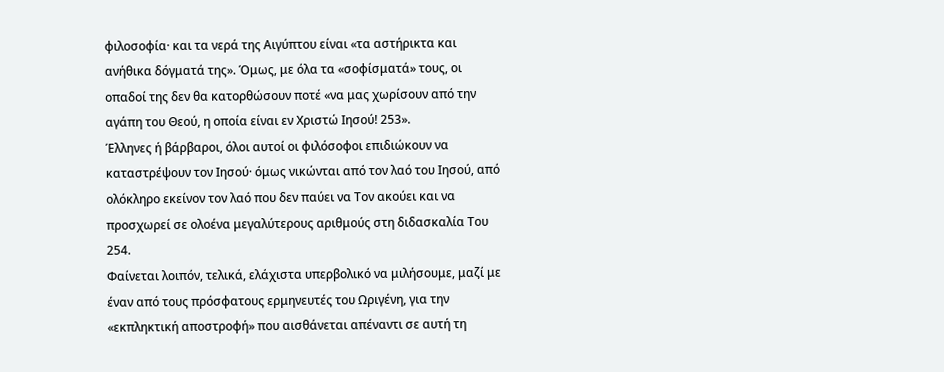φιλοσοφία· και τα νερά της Αιγύπτου είναι «τα αστήρικτα και ανήθικα δόγματά της». Όμως, με όλα τα «σοφίσματά» τους, οι οπαδοί της δεν θα κατορθώσουν ποτέ «να μας χωρίσουν από την αγάπη του Θεού, η οποία είναι εν Χριστώ Ιησού! 253».
Έλληνες ή βάρβαροι, όλοι αυτοί οι φιλόσοφοι επιδιώκουν να καταστρέψουν τον Ιησού· όμως νικώνται από τον λαό του Ιησού, από ολόκληρο εκείνον τον λαό που δεν παύει να Τον ακούει και να προσχωρεί σε ολοένα μεγαλύτερους αριθμούς στη διδασκαλία Του 254.
Φαίνεται λοιπόν, τελικά, ελάχιστα υπερβολικό να μιλήσουμε, μαζί με έναν από τους πρόσφατους ερμηνευτές του Ωριγένη, για την «εκπληκτική αποστροφή» που αισθάνεται απέναντι σε αυτή τη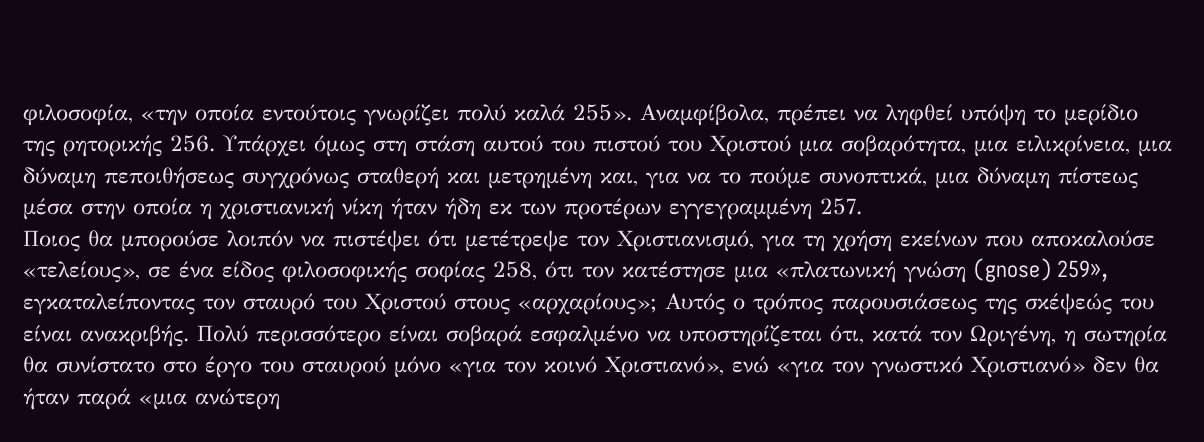φιλοσοφία, «την οποία εντούτοις γνωρίζει πολύ καλά 255». Αναμφίβολα, πρέπει να ληφθεί υπόψη το μερίδιο της ρητορικής 256. Υπάρχει όμως στη στάση αυτού του πιστού του Χριστού μια σοβαρότητα, μια ειλικρίνεια, μια δύναμη πεποιθήσεως συγχρόνως σταθερή και μετρημένη και, για να το πούμε συνοπτικά, μια δύναμη πίστεως μέσα στην οποία η χριστιανική νίκη ήταν ήδη εκ των προτέρων εγγεγραμμένη 257.
Ποιος θα μπορούσε λοιπόν να πιστέψει ότι μετέτρεψε τον Χριστιανισμό, για τη χρήση εκείνων που αποκαλούσε «τελείους», σε ένα είδος φιλοσοφικής σοφίας 258, ότι τον κατέστησε μια «πλατωνική γνώση (gnose) 259», εγκαταλείποντας τον σταυρό του Χριστού στους «αρχαρίους»; Αυτός ο τρόπος παρουσιάσεως της σκέψεώς του είναι ανακριβής. Πολύ περισσότερο είναι σοβαρά εσφαλμένο να υποστηρίζεται ότι, κατά τον Ωριγένη, η σωτηρία θα συνίστατο στο έργο του σταυρού μόνο «για τον κοινό Χριστιανό», ενώ «για τον γνωστικό Χριστιανό» δεν θα ήταν παρά «μια ανώτερη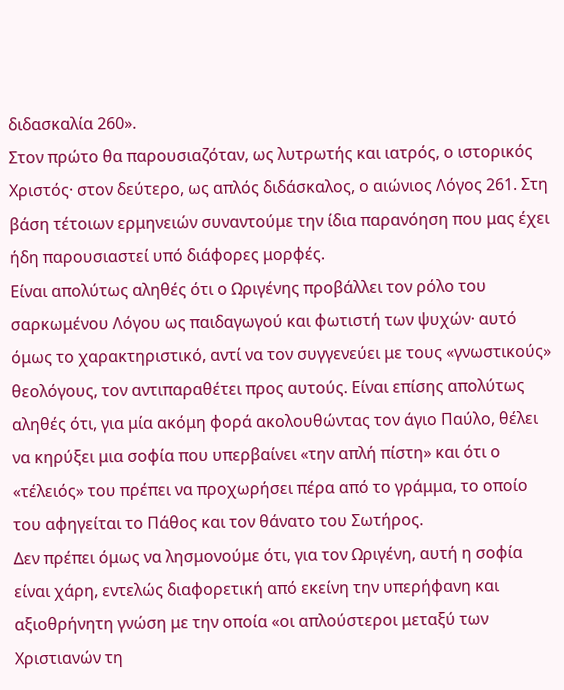διδασκαλία 260».
Στον πρώτο θα παρουσιαζόταν, ως λυτρωτής και ιατρός, ο ιστορικός Χριστός· στον δεύτερο, ως απλός διδάσκαλος, ο αιώνιος Λόγος 261. Στη βάση τέτοιων ερμηνειών συναντούμε την ίδια παρανόηση που μας έχει ήδη παρουσιαστεί υπό διάφορες μορφές.
Είναι απολύτως αληθές ότι ο Ωριγένης προβάλλει τον ρόλο του σαρκωμένου Λόγου ως παιδαγωγού και φωτιστή των ψυχών· αυτό όμως το χαρακτηριστικό, αντί να τον συγγενεύει με τους «γνωστικούς» θεολόγους, τον αντιπαραθέτει προς αυτούς. Είναι επίσης απολύτως αληθές ότι, για μία ακόμη φορά ακολουθώντας τον άγιο Παύλο, θέλει να κηρύξει μια σοφία που υπερβαίνει «την απλή πίστη» και ότι ο «τέλειός» του πρέπει να προχωρήσει πέρα από το γράμμα, το οποίο του αφηγείται το Πάθος και τον θάνατο του Σωτήρος.
Δεν πρέπει όμως να λησμονούμε ότι, για τον Ωριγένη, αυτή η σοφία είναι χάρη, εντελώς διαφορετική από εκείνη την υπερήφανη και αξιοθρήνητη γνώση με την οποία «οι απλούστεροι μεταξύ των Χριστιανών τη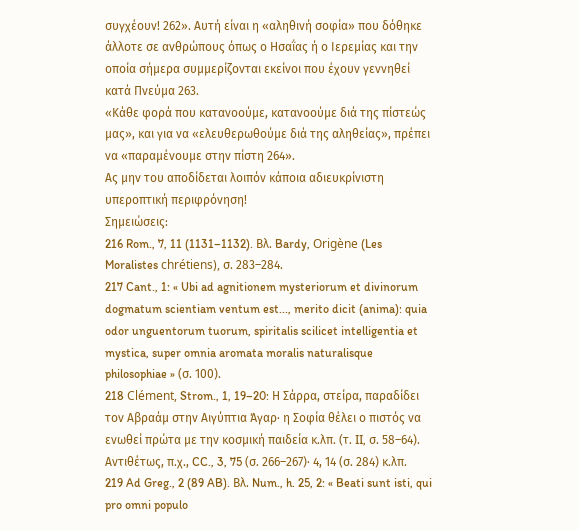συγχέουν! 262». Αυτή είναι η «αληθινή σοφία» που δόθηκε άλλοτε σε ανθρώπους όπως ο Ησαΐας ή ο Ιερεμίας και την οποία σήμερα συμμερίζονται εκείνοι που έχουν γεννηθεί κατά Πνεύμα 263.
«Κάθε φορά που κατανοούμε, κατανοούμε διά της πίστεώς μας», και για να «ελευθερωθούμε διά της αληθείας», πρέπει να «παραμένουμε στην πίστη 264».
Ας μην του αποδίδεται λοιπόν κάποια αδιευκρίνιστη υπεροπτική περιφρόνηση!
Σημειώσεις:
216 Rom., 7, 11 (1131–1132). Βλ. Bardy, Origène (Les Moralistes chrétiens), σ. 283–284.
217 Cant., 1: « Ubi ad agnitionem mysteriorum et divinorum dogmatum scientiam ventum est..., merito dicit (anima): quia odor unguentorum tuorum, spiritalis scilicet intelligentia et mystica, super omnia aromata moralis naturalisque philosophiae » (σ. 100).
218 Clément, Strom., 1, 19–20: Η Σάρρα, στείρα, παραδίδει τον Αβραάμ στην Αιγύπτια Άγαρ· η Σοφία θέλει ο πιστός να ενωθεί πρώτα με την κοσμική παιδεία κ.λπ. (τ. II, σ. 58–64). Αντιθέτως, π.χ., CC., 3, 75 (σ. 266–267)· 4, 14 (σ. 284) κ.λπ.
219 Ad Greg., 2 (89 AB). Βλ. Num., h. 25, 2: « Beati sunt isti, qui pro omni populo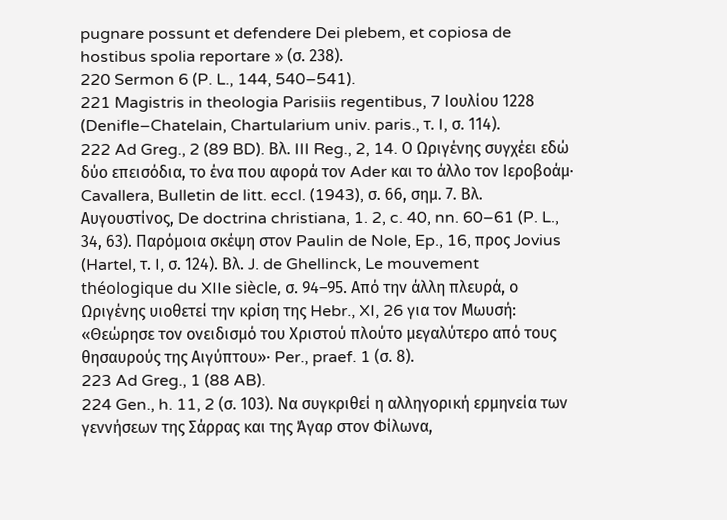pugnare possunt et defendere Dei plebem, et copiosa de hostibus spolia reportare » (σ. 238).
220 Sermon 6 (P. L., 144, 540–541).
221 Magistris in theologia Parisiis regentibus, 7 Ιουλίου 1228 (Denifle–Chatelain, Chartularium univ. paris., τ. I, σ. 114).
222 Ad Greg., 2 (89 BD). Βλ. III Reg., 2, 14. Ο Ωριγένης συγχέει εδώ δύο επεισόδια, το ένα που αφορά τον Ader και το άλλο τον Ιεροβοάμ· Cavallera, Bulletin de litt. eccl. (1943), σ. 66, σημ. 7. Βλ. Αυγουστίνος, De doctrina christiana, 1. 2, c. 40, nn. 60–61 (P. L., 34, 63). Παρόμοια σκέψη στον Paulin de Nole, Ep., 16, προς Jovius (Hartel, τ. I, σ. 124). Βλ. J. de Ghellinck, Le mouvement théologique du XIIe siècle, σ. 94–95. Από την άλλη πλευρά, ο Ωριγένης υιοθετεί την κρίση της Hebr., XI, 26 για τον Μωυσή: «Θεώρησε τον ονειδισμό του Χριστού πλούτο μεγαλύτερο από τους θησαυρούς της Αιγύπτου»· Per., praef. 1 (σ. 8).
223 Ad Greg., 1 (88 AB).
224 Gen., h. 11, 2 (σ. 103). Να συγκριθεί η αλληγορική ερμηνεία των γεννήσεων της Σάρρας και της Άγαρ στον Φίλωνα,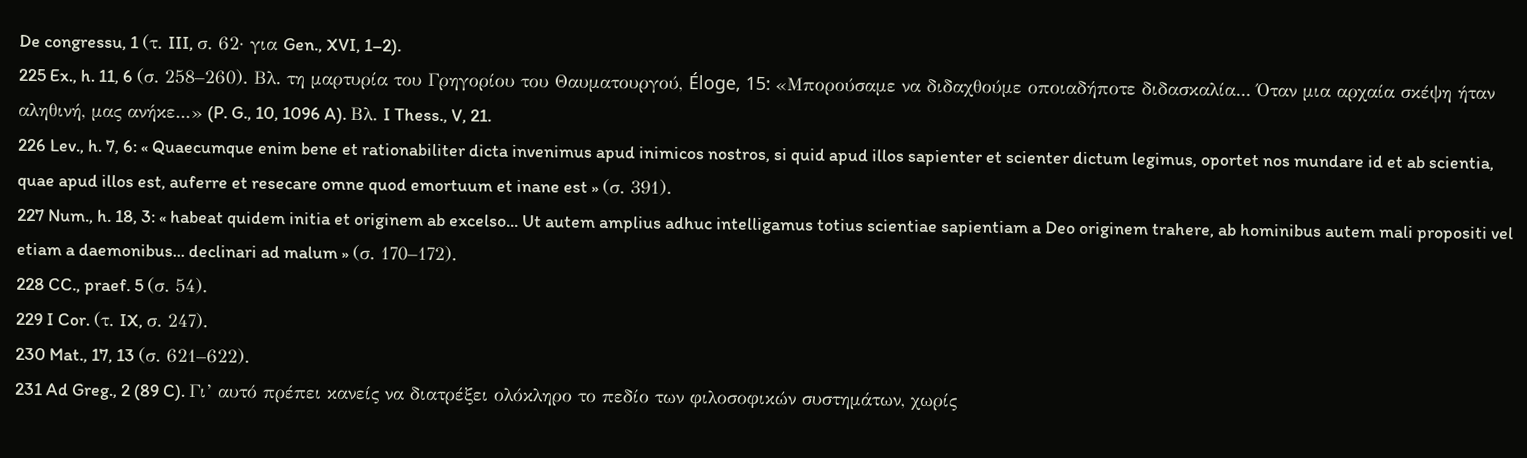De congressu, 1 (τ. III, σ. 62· για Gen., XVI, 1–2).
225 Ex., h. 11, 6 (σ. 258–260). Βλ. τη μαρτυρία του Γρηγορίου του Θαυματουργού, Éloge, 15: «Μπορούσαμε να διδαχθούμε οποιαδήποτε διδασκαλία... Όταν μια αρχαία σκέψη ήταν αληθινή, μας ανήκε...» (P. G., 10, 1096 A). Βλ. I Thess., V, 21.
226 Lev., h. 7, 6: « Quaecumque enim bene et rationabiliter dicta invenimus apud inimicos nostros, si quid apud illos sapienter et scienter dictum legimus, oportet nos mundare id et ab scientia, quae apud illos est, auferre et resecare omne quod emortuum et inane est » (σ. 391).
227 Num., h. 18, 3: « habeat quidem initia et originem ab excelso... Ut autem amplius adhuc intelligamus totius scientiae sapientiam a Deo originem trahere, ab hominibus autem mali propositi vel etiam a daemonibus... declinari ad malum » (σ. 170–172).
228 CC., praef. 5 (σ. 54).
229 I Cor. (τ. IX, σ. 247).
230 Mat., 17, 13 (σ. 621–622).
231 Ad Greg., 2 (89 C). Γι’ αυτό πρέπει κανείς να διατρέξει ολόκληρο το πεδίο των φιλοσοφικών συστημάτων, χωρίς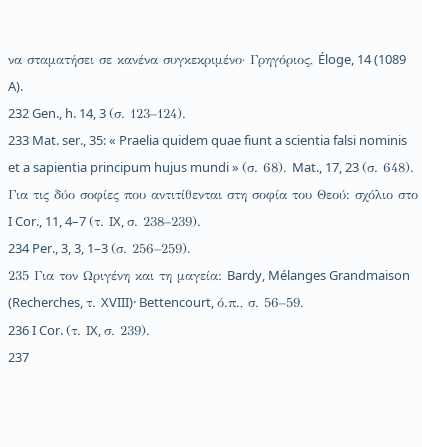να σταματήσει σε κανένα συγκεκριμένο· Γρηγόριος, Éloge, 14 (1089 A).
232 Gen., h. 14, 3 (σ. 123–124).
233 Mat. ser., 35: « Praelia quidem quae fiunt a scientia falsi nominis et a sapientia principum hujus mundi » (σ. 68). Mat., 17, 23 (σ. 648). Για τις δύο σοφίες που αντιτίθενται στη σοφία του Θεού: σχόλιο στο I Cor., 11, 4–7 (τ. IX, σ. 238–239).
234 Per., 3, 3, 1–3 (σ. 256–259).
235 Για τον Ωριγένη και τη μαγεία: Bardy, Mélanges Grandmaison (Recherches, τ. XVIII)· Bettencourt, ό.π., σ. 56–59.
236 I Cor. (τ. IX, σ. 239).
237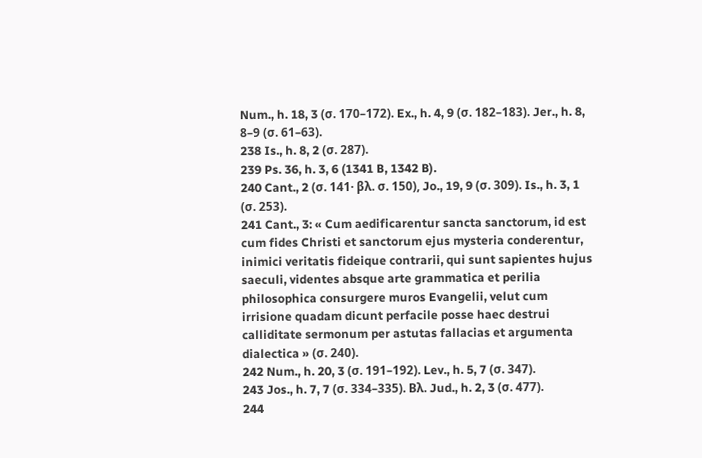Num., h. 18, 3 (σ. 170–172). Ex., h. 4, 9 (σ. 182–183). Jer., h. 8, 8–9 (σ. 61–63).
238 Is., h. 8, 2 (σ. 287).
239 Ps. 36, h. 3, 6 (1341 B, 1342 B).
240 Cant., 2 (σ. 141· βλ. σ. 150), Jo., 19, 9 (σ. 309). Is., h. 3, 1 (σ. 253).
241 Cant., 3: « Cum aedificarentur sancta sanctorum, id est cum fides Christi et sanctorum ejus mysteria conderentur, inimici veritatis fideique contrarii, qui sunt sapientes hujus saeculi, videntes absque arte grammatica et perilia philosophica consurgere muros Evangelii, velut cum irrisione quadam dicunt perfacile posse haec destrui calliditate sermonum per astutas fallacias et argumenta dialectica » (σ. 240).
242 Num., h. 20, 3 (σ. 191–192). Lev., h. 5, 7 (σ. 347).
243 Jos., h. 7, 7 (σ. 334–335). Βλ. Jud., h. 2, 3 (σ. 477).
244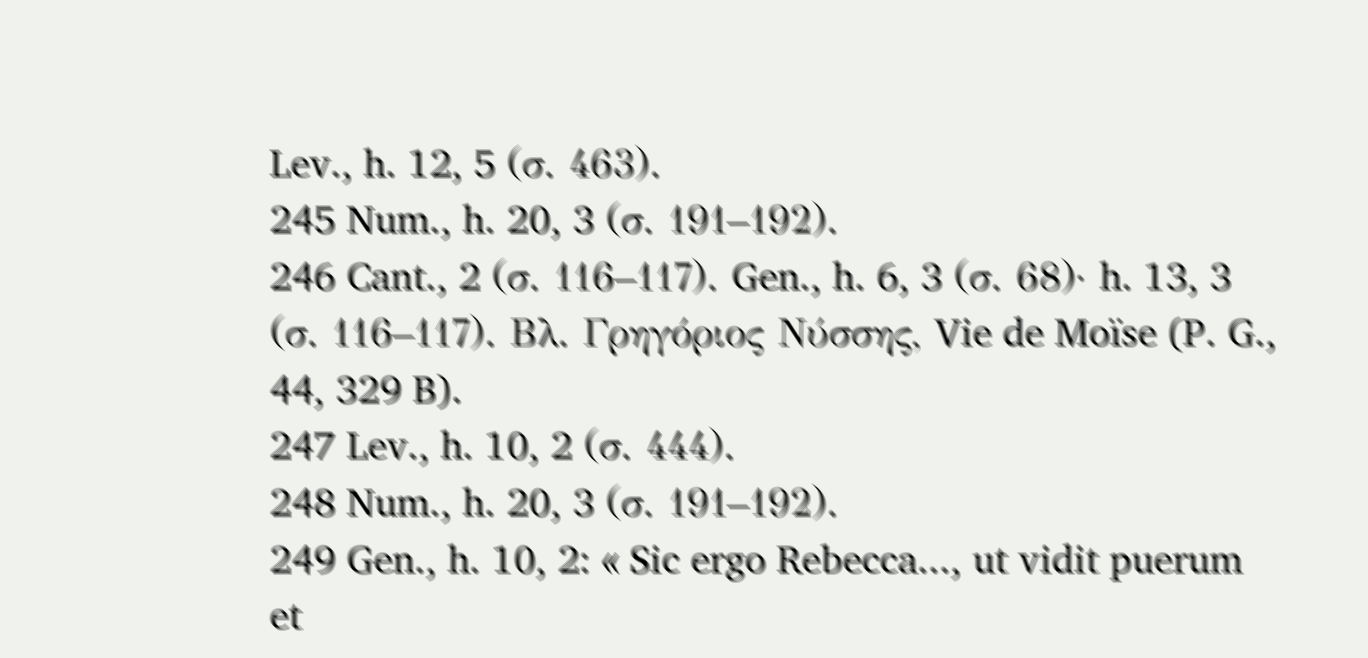Lev., h. 12, 5 (σ. 463).
245 Num., h. 20, 3 (σ. 191–192).
246 Cant., 2 (σ. 116–117). Gen., h. 6, 3 (σ. 68)· h. 13, 3 (σ. 116–117). Βλ. Γρηγόριος Νύσσης, Vie de Moïse (P. G., 44, 329 B).
247 Lev., h. 10, 2 (σ. 444).
248 Num., h. 20, 3 (σ. 191–192).
249 Gen., h. 10, 2: « Sic ergo Rebecca..., ut vidit puerum et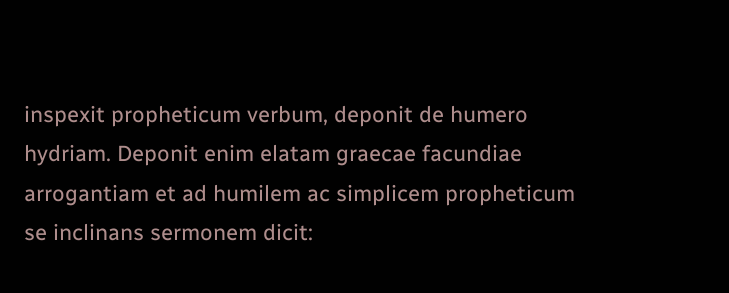inspexit propheticum verbum, deponit de humero hydriam. Deponit enim elatam graecae facundiae arrogantiam et ad humilem ac simplicem propheticum se inclinans sermonem dicit: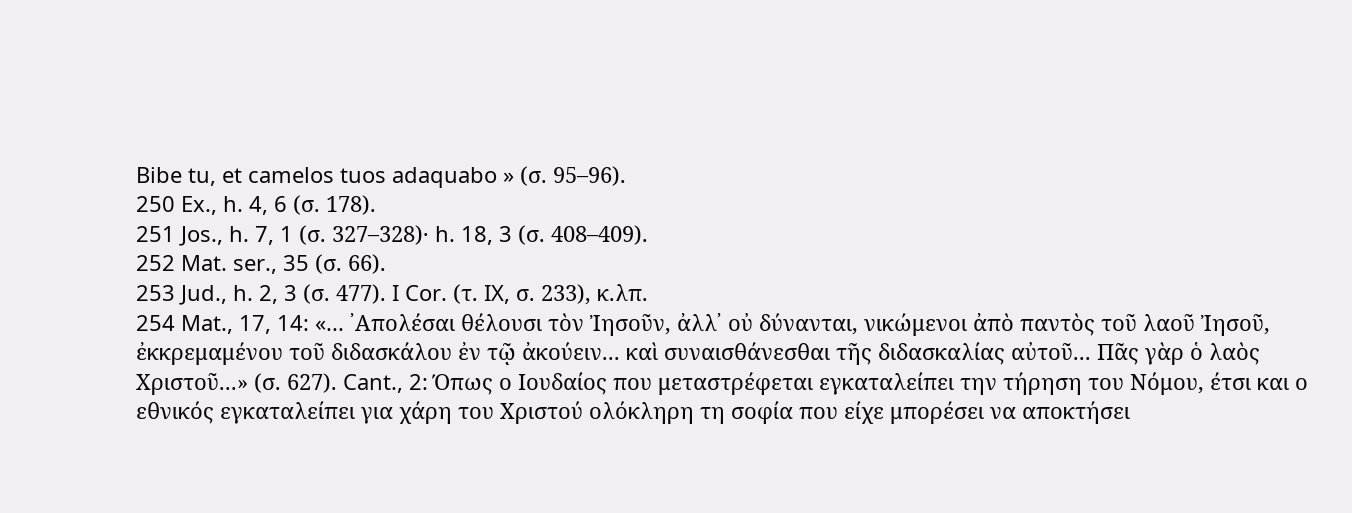Bibe tu, et camelos tuos adaquabo » (σ. 95–96).
250 Ex., h. 4, 6 (σ. 178).
251 Jos., h. 7, 1 (σ. 327–328)· h. 18, 3 (σ. 408–409).
252 Mat. ser., 35 (σ. 66).
253 Jud., h. 2, 3 (σ. 477). I Cor. (τ. IX, σ. 233), κ.λπ.
254 Mat., 17, 14: «... ᾿Απολέσαι θέλουσι τὸν Ἰησοῦν, ἀλλ᾿ οὐ δύνανται, νικώμενοι ἀπὸ παντὸς τοῦ λαοῦ Ἰησοῦ, ἐκκρεμαμένου τοῦ διδασκάλου ἐν τῷ ἀκούειν... καὶ συναισθάνεσθαι τῆς διδασκαλίας αὐτοῦ... Πᾶς γὰρ ὁ λαὸς Χριστοῦ...» (σ. 627). Cant., 2: Όπως ο Ιουδαίος που μεταστρέφεται εγκαταλείπει την τήρηση του Νόμου, έτσι και ο εθνικός εγκαταλείπει για χάρη του Χριστού ολόκληρη τη σοφία που είχε μπορέσει να αποκτήσει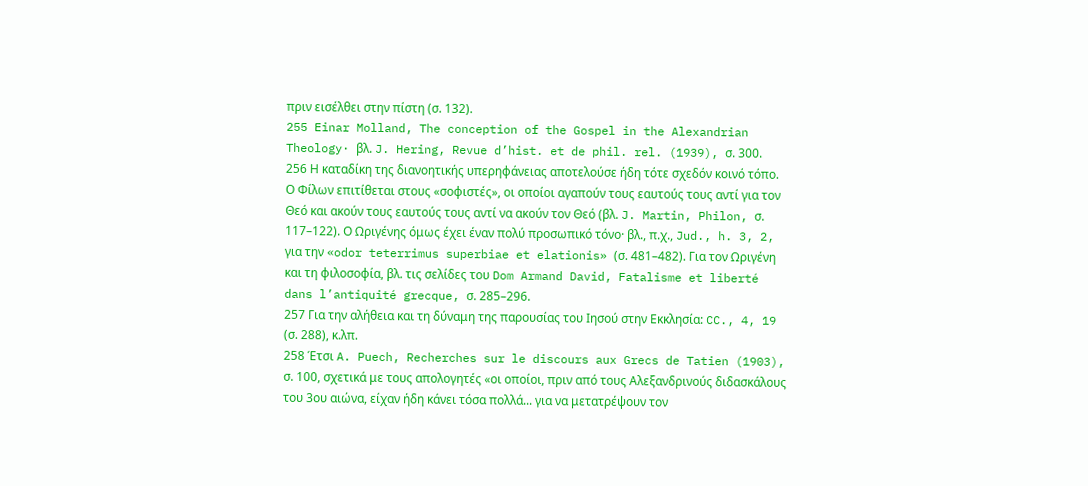πριν εισέλθει στην πίστη (σ. 132).
255 Einar Molland, The conception of the Gospel in the Alexandrian Theology· βλ. J. Hering, Revue d’hist. et de phil. rel. (1939), σ. 300.
256 Η καταδίκη της διανοητικής υπερηφάνειας αποτελούσε ήδη τότε σχεδόν κοινό τόπο. Ο Φίλων επιτίθεται στους «σοφιστές», οι οποίοι αγαπούν τους εαυτούς τους αντί για τον Θεό και ακούν τους εαυτούς τους αντί να ακούν τον Θεό (βλ. J. Martin, Philon, σ. 117–122). Ο Ωριγένης όμως έχει έναν πολύ προσωπικό τόνο· βλ., π.χ., Jud., h. 3, 2, για την «odor teterrimus superbiae et elationis» (σ. 481–482). Για τον Ωριγένη και τη φιλοσοφία, βλ. τις σελίδες του Dom Armand David, Fatalisme et liberté dans l’antiquité grecque, σ. 285–296.
257 Για την αλήθεια και τη δύναμη της παρουσίας του Ιησού στην Εκκλησία: CC., 4, 19 (σ. 288), κ.λπ.
258 Έτσι A. Puech, Recherches sur le discours aux Grecs de Tatien (1903), σ. 100, σχετικά με τους απολογητές «οι οποίοι, πριν από τους Αλεξανδρινούς διδασκάλους του 3ου αιώνα, είχαν ήδη κάνει τόσα πολλά... για να μετατρέψουν τον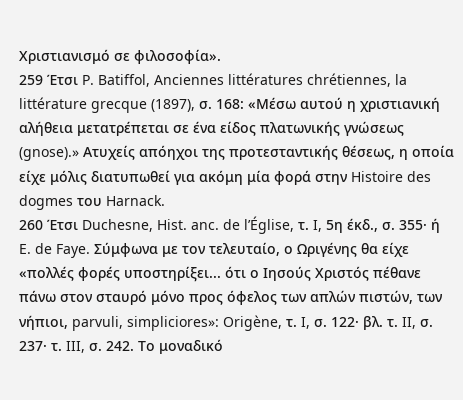Χριστιανισμό σε φιλοσοφία».
259 Έτσι P. Batiffol, Anciennes littératures chrétiennes, la littérature grecque (1897), σ. 168: «Μέσω αυτού η χριστιανική αλήθεια μετατρέπεται σε ένα είδος πλατωνικής γνώσεως (gnose).» Ατυχείς απόηχοι της προτεσταντικής θέσεως, η οποία είχε μόλις διατυπωθεί για ακόμη μία φορά στην Histoire des dogmes του Harnack.
260 Έτσι Duchesne, Hist. anc. de l’Église, τ. I, 5η έκδ., σ. 355· ή E. de Faye. Σύμφωνα με τον τελευταίο, ο Ωριγένης θα είχε «πολλές φορές υποστηρίξει... ότι ο Ιησούς Χριστός πέθανε πάνω στον σταυρό μόνο προς όφελος των απλών πιστών, των νήπιοι, parvuli, simpliciores»: Origène, τ. I, σ. 122· βλ. τ. II, σ. 237· τ. III, σ. 242. Το μοναδικό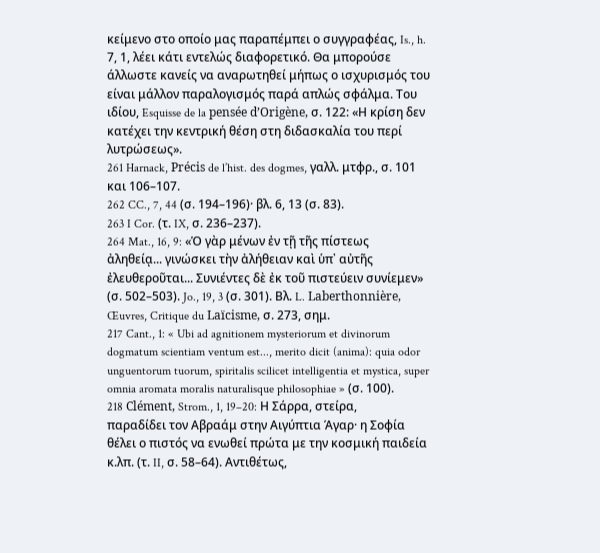κείμενο στο οποίο μας παραπέμπει ο συγγραφέας, Is., h. 7, 1, λέει κάτι εντελώς διαφορετικό. Θα μπορούσε άλλωστε κανείς να αναρωτηθεί μήπως ο ισχυρισμός του είναι μάλλον παραλογισμός παρά απλώς σφάλμα. Του ιδίου, Esquisse de la pensée d’Origène, σ. 122: «Η κρίση δεν κατέχει την κεντρική θέση στη διδασκαλία του περί λυτρώσεως».
261 Harnack, Précis de l’hist. des dogmes, γαλλ. μτφρ., σ. 101 και 106–107.
262 CC., 7, 44 (σ. 194–196)· βλ. 6, 13 (σ. 83).
263 I Cor. (τ. IX, σ. 236–237).
264 Mat., 16, 9: «Ὁ γὰρ μένων ἐν τῇ τῆς πίστεως ἀληθείᾳ... γινώσκει τὴν ἀλήθειαν καὶ ὑπ᾿ αὐτῆς ἐλευθεροῦται... Συνιέντες δὲ ἐκ τοῦ πιστεύειν συνίεμεν» (σ. 502–503). Jo., 19, 3 (σ. 301). Βλ. L. Laberthonnière, Œuvres, Critique du Laïcisme, σ. 273, σημ.
217 Cant., 1: « Ubi ad agnitionem mysteriorum et divinorum dogmatum scientiam ventum est..., merito dicit (anima): quia odor unguentorum tuorum, spiritalis scilicet intelligentia et mystica, super omnia aromata moralis naturalisque philosophiae » (σ. 100).
218 Clément, Strom., 1, 19–20: Η Σάρρα, στείρα, παραδίδει τον Αβραάμ στην Αιγύπτια Άγαρ· η Σοφία θέλει ο πιστός να ενωθεί πρώτα με την κοσμική παιδεία κ.λπ. (τ. II, σ. 58–64). Αντιθέτως,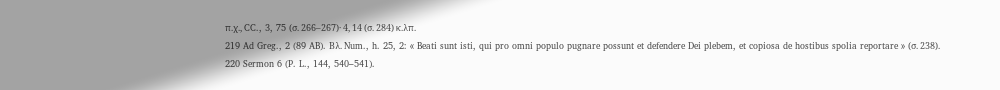π.χ., CC., 3, 75 (σ. 266–267)· 4, 14 (σ. 284) κ.λπ.
219 Ad Greg., 2 (89 AB). Βλ. Num., h. 25, 2: « Beati sunt isti, qui pro omni populo pugnare possunt et defendere Dei plebem, et copiosa de hostibus spolia reportare » (σ. 238).
220 Sermon 6 (P. L., 144, 540–541).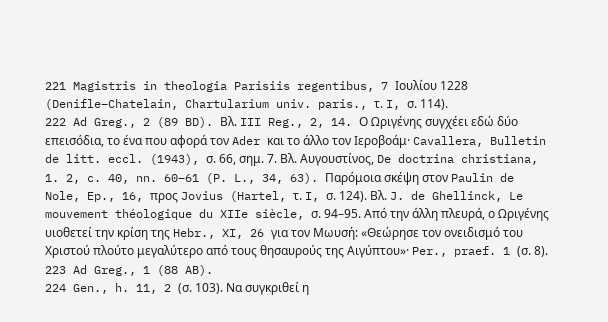221 Magistris in theologia Parisiis regentibus, 7 Ιουλίου 1228 (Denifle–Chatelain, Chartularium univ. paris., τ. I, σ. 114).
222 Ad Greg., 2 (89 BD). Βλ. III Reg., 2, 14. Ο Ωριγένης συγχέει εδώ δύο επεισόδια, το ένα που αφορά τον Ader και το άλλο τον Ιεροβοάμ· Cavallera, Bulletin de litt. eccl. (1943), σ. 66, σημ. 7. Βλ. Αυγουστίνος, De doctrina christiana, 1. 2, c. 40, nn. 60–61 (P. L., 34, 63). Παρόμοια σκέψη στον Paulin de Nole, Ep., 16, προς Jovius (Hartel, τ. I, σ. 124). Βλ. J. de Ghellinck, Le mouvement théologique du XIIe siècle, σ. 94–95. Από την άλλη πλευρά, ο Ωριγένης υιοθετεί την κρίση της Hebr., XI, 26 για τον Μωυσή: «Θεώρησε τον ονειδισμό του Χριστού πλούτο μεγαλύτερο από τους θησαυρούς της Αιγύπτου»· Per., praef. 1 (σ. 8).
223 Ad Greg., 1 (88 AB).
224 Gen., h. 11, 2 (σ. 103). Να συγκριθεί η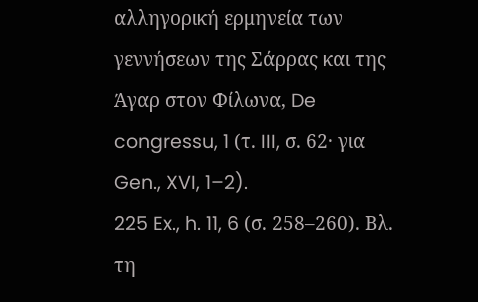αλληγορική ερμηνεία των γεννήσεων της Σάρρας και της Άγαρ στον Φίλωνα, De congressu, 1 (τ. III, σ. 62· για Gen., XVI, 1–2).
225 Ex., h. 11, 6 (σ. 258–260). Βλ. τη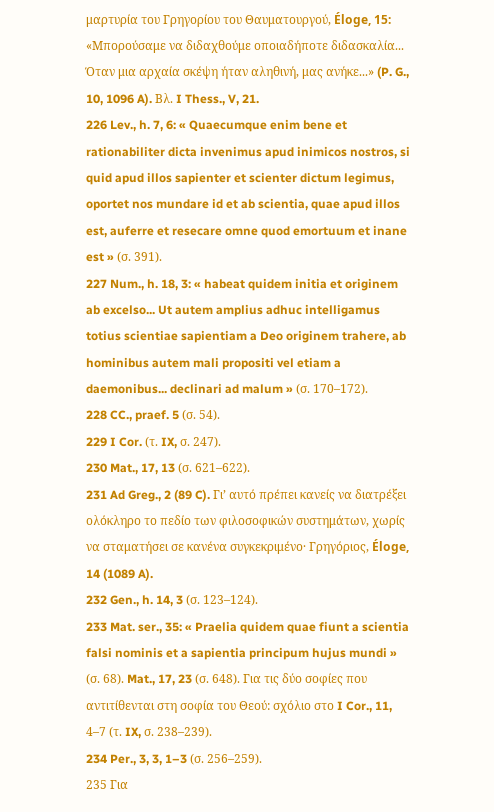μαρτυρία του Γρηγορίου του Θαυματουργού, Éloge, 15: «Μπορούσαμε να διδαχθούμε οποιαδήποτε διδασκαλία... Όταν μια αρχαία σκέψη ήταν αληθινή, μας ανήκε...» (P. G., 10, 1096 A). Βλ. I Thess., V, 21.
226 Lev., h. 7, 6: « Quaecumque enim bene et rationabiliter dicta invenimus apud inimicos nostros, si quid apud illos sapienter et scienter dictum legimus, oportet nos mundare id et ab scientia, quae apud illos est, auferre et resecare omne quod emortuum et inane est » (σ. 391).
227 Num., h. 18, 3: « habeat quidem initia et originem ab excelso... Ut autem amplius adhuc intelligamus totius scientiae sapientiam a Deo originem trahere, ab hominibus autem mali propositi vel etiam a daemonibus... declinari ad malum » (σ. 170–172).
228 CC., praef. 5 (σ. 54).
229 I Cor. (τ. IX, σ. 247).
230 Mat., 17, 13 (σ. 621–622).
231 Ad Greg., 2 (89 C). Γι’ αυτό πρέπει κανείς να διατρέξει ολόκληρο το πεδίο των φιλοσοφικών συστημάτων, χωρίς να σταματήσει σε κανένα συγκεκριμένο· Γρηγόριος, Éloge, 14 (1089 A).
232 Gen., h. 14, 3 (σ. 123–124).
233 Mat. ser., 35: « Praelia quidem quae fiunt a scientia falsi nominis et a sapientia principum hujus mundi » (σ. 68). Mat., 17, 23 (σ. 648). Για τις δύο σοφίες που αντιτίθενται στη σοφία του Θεού: σχόλιο στο I Cor., 11, 4–7 (τ. IX, σ. 238–239).
234 Per., 3, 3, 1–3 (σ. 256–259).
235 Για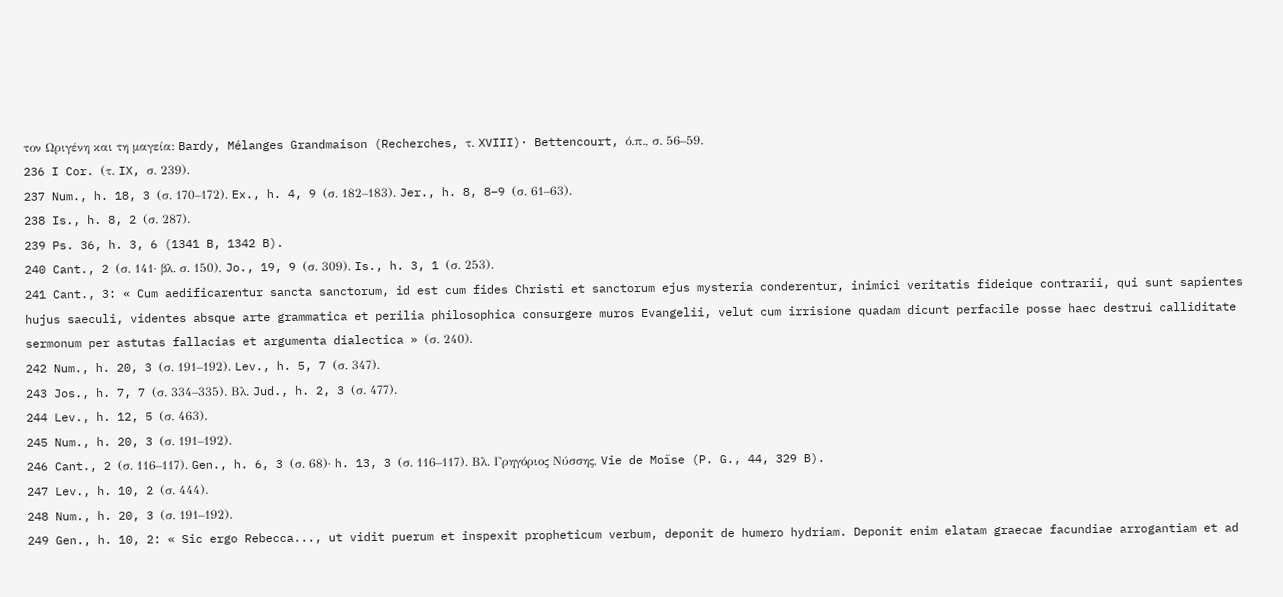τον Ωριγένη και τη μαγεία: Bardy, Mélanges Grandmaison (Recherches, τ. XVIII)· Bettencourt, ό.π., σ. 56–59.
236 I Cor. (τ. IX, σ. 239).
237 Num., h. 18, 3 (σ. 170–172). Ex., h. 4, 9 (σ. 182–183). Jer., h. 8, 8–9 (σ. 61–63).
238 Is., h. 8, 2 (σ. 287).
239 Ps. 36, h. 3, 6 (1341 B, 1342 B).
240 Cant., 2 (σ. 141· βλ. σ. 150), Jo., 19, 9 (σ. 309). Is., h. 3, 1 (σ. 253).
241 Cant., 3: « Cum aedificarentur sancta sanctorum, id est cum fides Christi et sanctorum ejus mysteria conderentur, inimici veritatis fideique contrarii, qui sunt sapientes hujus saeculi, videntes absque arte grammatica et perilia philosophica consurgere muros Evangelii, velut cum irrisione quadam dicunt perfacile posse haec destrui calliditate sermonum per astutas fallacias et argumenta dialectica » (σ. 240).
242 Num., h. 20, 3 (σ. 191–192). Lev., h. 5, 7 (σ. 347).
243 Jos., h. 7, 7 (σ. 334–335). Βλ. Jud., h. 2, 3 (σ. 477).
244 Lev., h. 12, 5 (σ. 463).
245 Num., h. 20, 3 (σ. 191–192).
246 Cant., 2 (σ. 116–117). Gen., h. 6, 3 (σ. 68)· h. 13, 3 (σ. 116–117). Βλ. Γρηγόριος Νύσσης, Vie de Moïse (P. G., 44, 329 B).
247 Lev., h. 10, 2 (σ. 444).
248 Num., h. 20, 3 (σ. 191–192).
249 Gen., h. 10, 2: « Sic ergo Rebecca..., ut vidit puerum et inspexit propheticum verbum, deponit de humero hydriam. Deponit enim elatam graecae facundiae arrogantiam et ad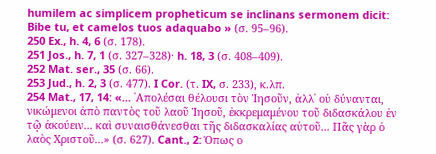humilem ac simplicem propheticum se inclinans sermonem dicit: Bibe tu, et camelos tuos adaquabo » (σ. 95–96).
250 Ex., h. 4, 6 (σ. 178).
251 Jos., h. 7, 1 (σ. 327–328)· h. 18, 3 (σ. 408–409).
252 Mat. ser., 35 (σ. 66).
253 Jud., h. 2, 3 (σ. 477). I Cor. (τ. IX, σ. 233), κ.λπ.
254 Mat., 17, 14: «... ᾿Απολέσαι θέλουσι τὸν Ἰησοῦν, ἀλλ᾿ οὐ δύνανται, νικώμενοι ἀπὸ παντὸς τοῦ λαοῦ Ἰησοῦ, ἐκκρεμαμένου τοῦ διδασκάλου ἐν τῷ ἀκούειν... καὶ συναισθάνεσθαι τῆς διδασκαλίας αὐτοῦ... Πᾶς γὰρ ὁ λαὸς Χριστοῦ...» (σ. 627). Cant., 2: Όπως ο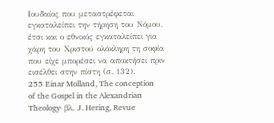Ιουδαίος που μεταστρέφεται εγκαταλείπει την τήρηση του Νόμου, έτσι και ο εθνικός εγκαταλείπει για χάρη του Χριστού ολόκληρη τη σοφία που είχε μπορέσει να αποκτήσει πριν εισέλθει στην πίστη (σ. 132).
255 Einar Molland, The conception of the Gospel in the Alexandrian Theology· βλ. J. Hering, Revue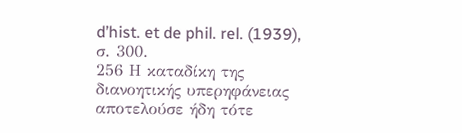d’hist. et de phil. rel. (1939), σ. 300.
256 Η καταδίκη της διανοητικής υπερηφάνειας αποτελούσε ήδη τότε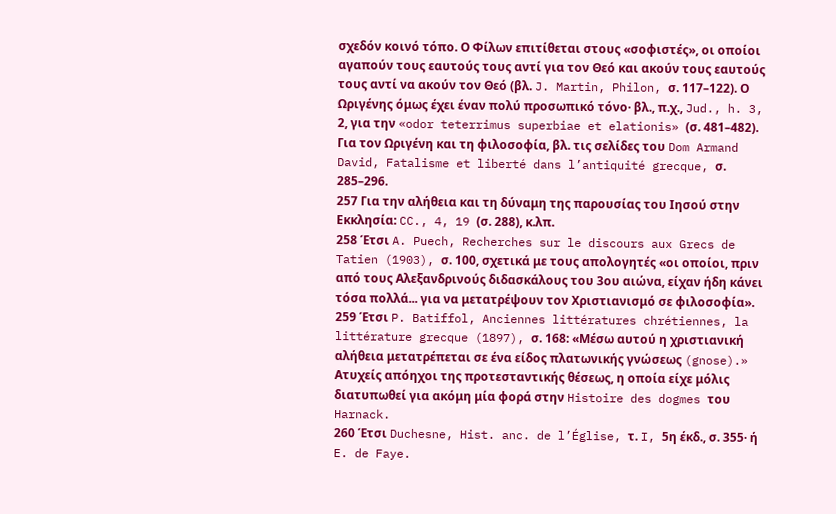σχεδόν κοινό τόπο. Ο Φίλων επιτίθεται στους «σοφιστές», οι οποίοι αγαπούν τους εαυτούς τους αντί για τον Θεό και ακούν τους εαυτούς τους αντί να ακούν τον Θεό (βλ. J. Martin, Philon, σ. 117–122). Ο Ωριγένης όμως έχει έναν πολύ προσωπικό τόνο· βλ., π.χ., Jud., h. 3, 2, για την «odor teterrimus superbiae et elationis» (σ. 481–482). Για τον Ωριγένη και τη φιλοσοφία, βλ. τις σελίδες του Dom Armand David, Fatalisme et liberté dans l’antiquité grecque, σ. 285–296.
257 Για την αλήθεια και τη δύναμη της παρουσίας του Ιησού στην Εκκλησία: CC., 4, 19 (σ. 288), κ.λπ.
258 Έτσι A. Puech, Recherches sur le discours aux Grecs de Tatien (1903), σ. 100, σχετικά με τους απολογητές «οι οποίοι, πριν από τους Αλεξανδρινούς διδασκάλους του 3ου αιώνα, είχαν ήδη κάνει τόσα πολλά... για να μετατρέψουν τον Χριστιανισμό σε φιλοσοφία».
259 Έτσι P. Batiffol, Anciennes littératures chrétiennes, la littérature grecque (1897), σ. 168: «Μέσω αυτού η χριστιανική αλήθεια μετατρέπεται σε ένα είδος πλατωνικής γνώσεως (gnose).» Ατυχείς απόηχοι της προτεσταντικής θέσεως, η οποία είχε μόλις διατυπωθεί για ακόμη μία φορά στην Histoire des dogmes του Harnack.
260 Έτσι Duchesne, Hist. anc. de l’Église, τ. I, 5η έκδ., σ. 355· ή E. de Faye.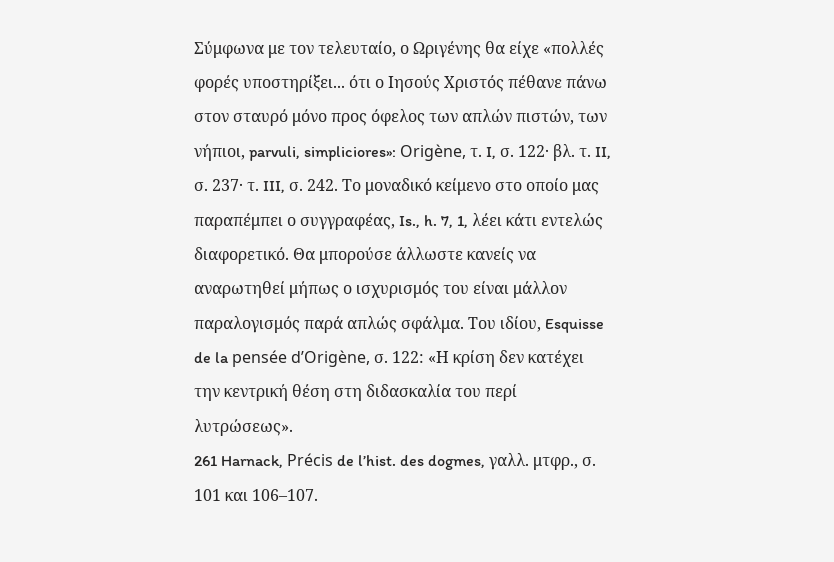Σύμφωνα με τον τελευταίο, ο Ωριγένης θα είχε «πολλές φορές υποστηρίξει... ότι ο Ιησούς Χριστός πέθανε πάνω στον σταυρό μόνο προς όφελος των απλών πιστών, των νήπιοι, parvuli, simpliciores»: Origène, τ. I, σ. 122· βλ. τ. II, σ. 237· τ. III, σ. 242. Το μοναδικό κείμενο στο οποίο μας παραπέμπει ο συγγραφέας, Is., h. 7, 1, λέει κάτι εντελώς διαφορετικό. Θα μπορούσε άλλωστε κανείς να αναρωτηθεί μήπως ο ισχυρισμός του είναι μάλλον παραλογισμός παρά απλώς σφάλμα. Του ιδίου, Esquisse de la pensée d’Origène, σ. 122: «Η κρίση δεν κατέχει την κεντρική θέση στη διδασκαλία του περί λυτρώσεως».
261 Harnack, Précis de l’hist. des dogmes, γαλλ. μτφρ., σ. 101 και 106–107.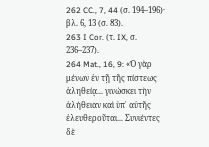262 CC., 7, 44 (σ. 194–196)· βλ. 6, 13 (σ. 83).
263 I Cor. (τ. IX, σ. 236–237).
264 Mat., 16, 9: «Ὁ γὰρ μένων ἐν τῇ τῆς πίστεως ἀληθείᾳ... γινώσκει τὴν ἀλήθειαν καὶ ὑπ᾿ αὐτῆς ἐλευθεροῦται... Συνιέντες δὲ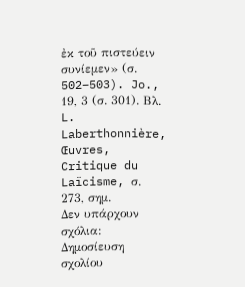ἐκ τοῦ πιστεύειν συνίεμεν» (σ. 502–503). Jo., 19, 3 (σ. 301). Βλ. L. Laberthonnière, Œuvres, Critique du Laïcisme, σ. 273, σημ.
Δεν υπάρχουν σχόλια:
Δημοσίευση σχολίου